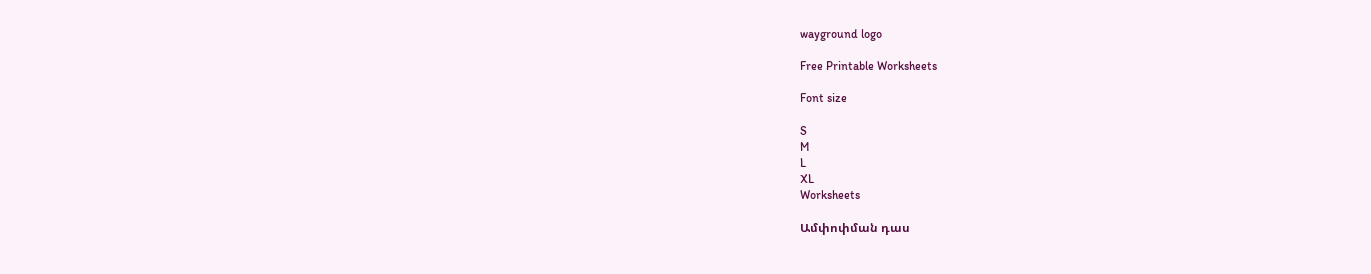wayground logo

Free Printable Worksheets

Font size

S
M
L
XL
Worksheets

Ամփոփման դաս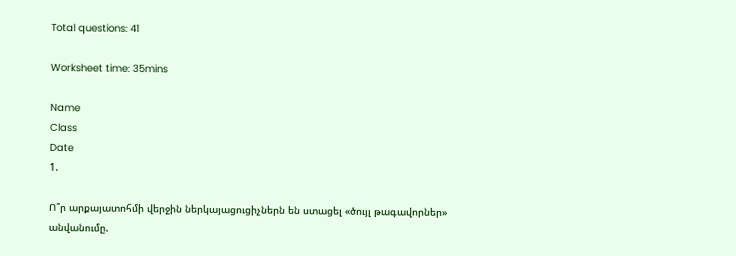Total questions: 41

Worksheet time: 35mins

Name
Class
Date
1.

Ո՞ր արքայատոհմի վերջին ներկայացուցիչներն են ստացել «ծույլ թագավորներ» անվանումը.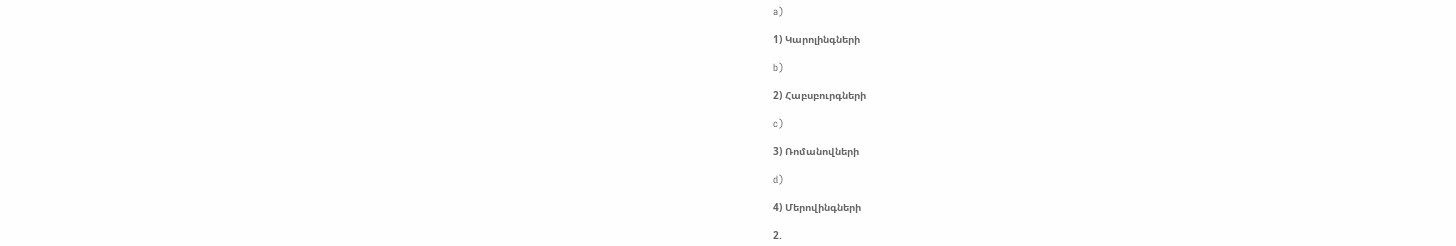a)

1) Կարոլինգների

b)

2) Հաբսբուրգների

c)

3) Ռոմանովների

d)

4) Մերովինգների

2.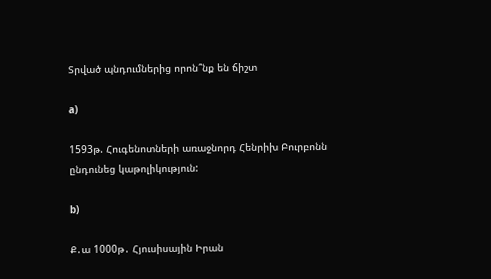Տրված պնդումներից որոն՞նք են ճիշտ

a)

1593թ. Հուգենոտների առաջնորդ Հենրիխ Բուրբոնն ընդունեց կաթոլիկություն:

b)

Ք․ա 1000թ․ Հյուսիսային Իրան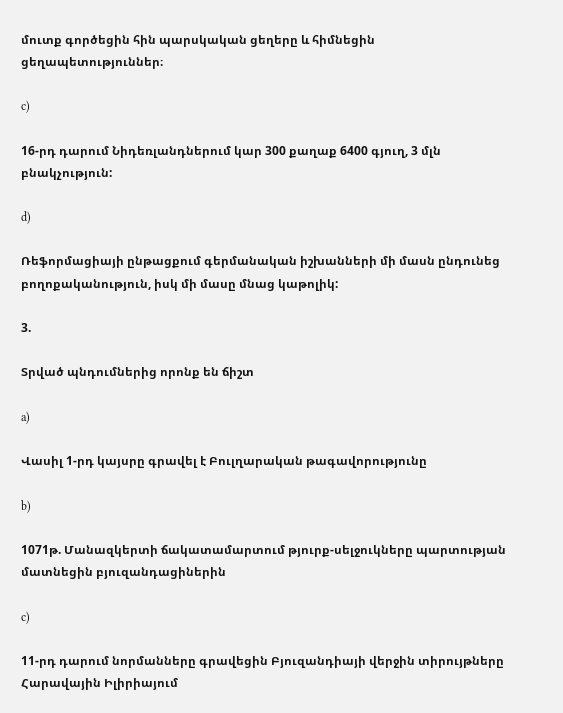մուտք գործեցին հին պարսկական ցեղերը և հիմնեցին ցեղապետություններ։

c)

16-րդ դարում Նիդեռլանդներում կար 300 քաղաք 6400 գյուղ, 3 մլն բնակչություն:

d)

Ռեֆորմացիայի ընթացքում գերմանական իշխանների մի մասն ընդունեց բողոքականություն, իսկ մի մասը մնաց կաթոլիկ:

3.

Տրված պնդումներից որոնք են ճիշտ

a)

Վասիլ 1-րդ կայսրը գրավել է Բուլղարական թագավորությունը

b)

1071թ. Մանազկերտի ճակատամարտում թյուրք-սելջուկները պարտության մատնեցին բյուզանդացիներին

c)

11-րդ դարում նորմանները գրավեցին Բյուզանդիայի վերջին տիրույթները Հարավային Իլիրիայում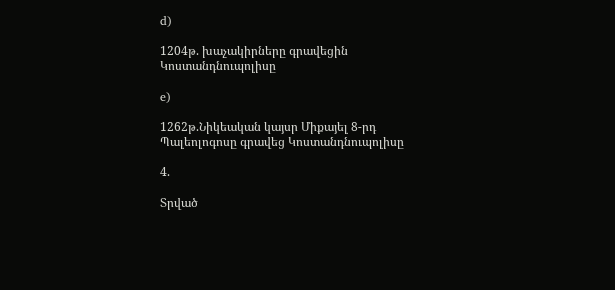d)

1204թ. խաչակիրները գրավեցին Կոստանդնուպոլիսը

e)

1262թ.Նիկեական կայսր Միքայել 8-րդ Պալեոլոգոսը գրավեց Կոստանդնուպոլիսը

4.

Տրված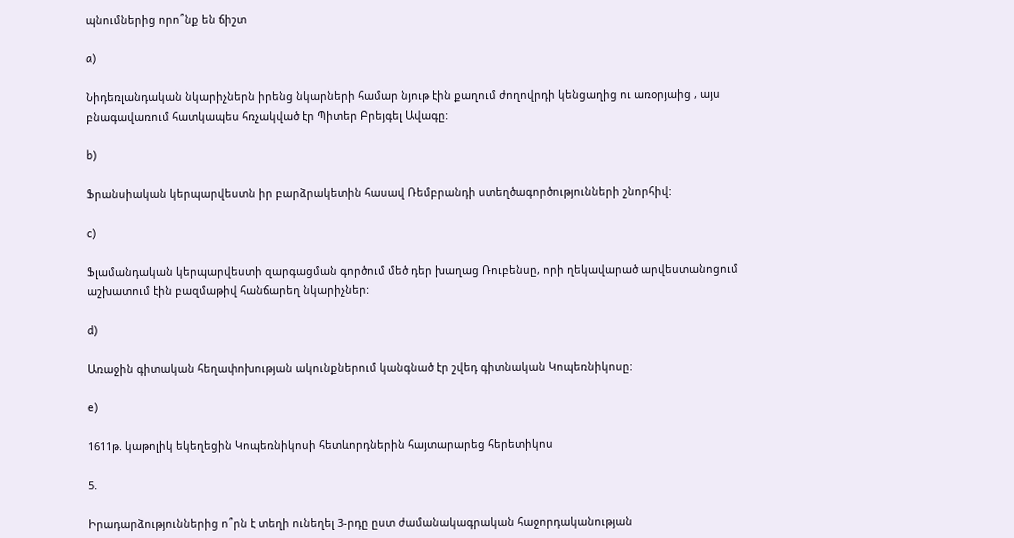պնումներից որո՞նք են ճիշտ

a)

Նիդեռլանդական նկարիչներն իրենց նկարների համար նյութ էին քաղում ժողովրդի կենցաղից ու առօրյաից , այս բնագավառում հատկապես հռչակված էր Պիտեր Բրեյգել Ավագը:

b)

Ֆրանսիական կերպարվեստն իր բարձրակետին հասավ Ռեմբրանդի ստեղծագործությունների շնորհիվ:

c)

Ֆլամանդական կերպարվեստի զարգացման գործում մեծ դեր խաղաց Ռուբենսը, որի ղեկավարած արվեստանոցում աշխատում էին բազմաթիվ հանճարեղ նկարիչներ:

d)

Առաջին գիտական հեղափոխության ակունքներում կանգնած էր շվեդ գիտնական Կոպեռնիկոսը:

e)

1611թ. կաթոլիկ եկեղեցին Կոպեռնիկոսի հետևորդներին հայտարարեց հերետիկոս

5.

Իրադարձություններից ո՞րն է տեղի ունեղել 3-րդը ըստ ժամանակագրական հաջորդականության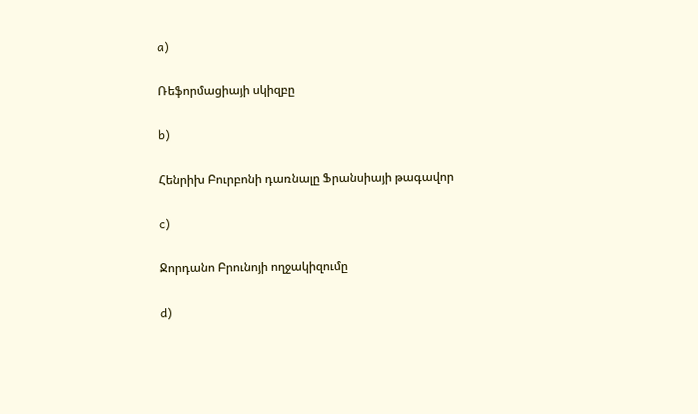a)

Ռեֆորմացիայի սկիզբը

b)

Հենրիխ Բուրբոնի դառնալը Ֆրանսիայի թագավոր

c)

Ջորդանո Բրունոյի ողջակիզումը

d)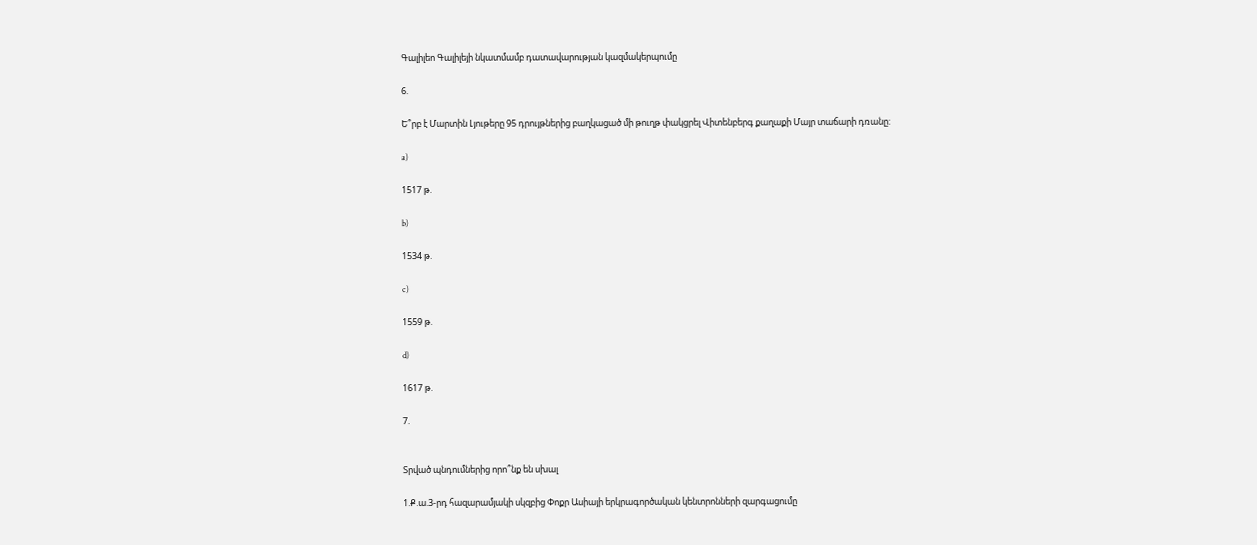Գալիլեո Գալիլեյի նկատմամբ դատավարության կազմակերպումը

6.

Ե՞րբ է Մարտին Լյութերը 95 դրույթներից բաղկացած մի թուղթ փակցրել Վիտենբերգ քաղաքի Մայր տաճարի դռանը:

a)

1517 թ.

b)

1534 թ.

c)

1559 թ.

d)

1617 թ.

7.


Տրված պնդումներից որո՞նք են սխալ

1.Ք.ա.3-րդ հազարամյակի սկզբից Փոքր Ասիայի երկրագործական կենտրոնների զարգացումը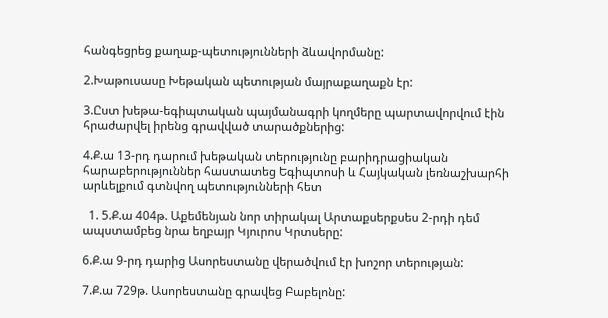հանգեցրեց քաղաք-պետությունների ձևավորմանը:

2.Խաթուսասը Խեթական պետության մայրաքաղաքն էր:

3.Ըստ խեթա-եգիպտական պայմանագրի կողմերը պարտավորվում էին հրաժարվել իրենց գրավված տարածքներից:

4.Ք.ա 13-րդ դարում խեթական տերությունը բարիդրացիական հարաբերություններ հաստատեց Եգիպտոսի և Հայկական լեռնաշխարհի արևելքում գտնվող պետությունների հետ

  1. 5.Ք.ա 404թ. Աքեմենյան նոր տիրակալ Արտաքսերքսես 2-րդի դեմ ապստամբեց նրա եղբայր Կյուրոս Կրտսերը:

6.Ք.ա 9-րդ դարից Ասորեստանը վերածվում էր խոշոր տերության:

7.Ք.ա 729թ. Ասորեստանը գրավեց Բաբելոնը: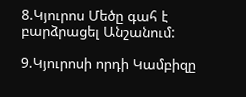8.Կյուրոս Մեծը գահ է բարձրացել Անշանում:

9.Կյուրոսի որդի Կամբիզը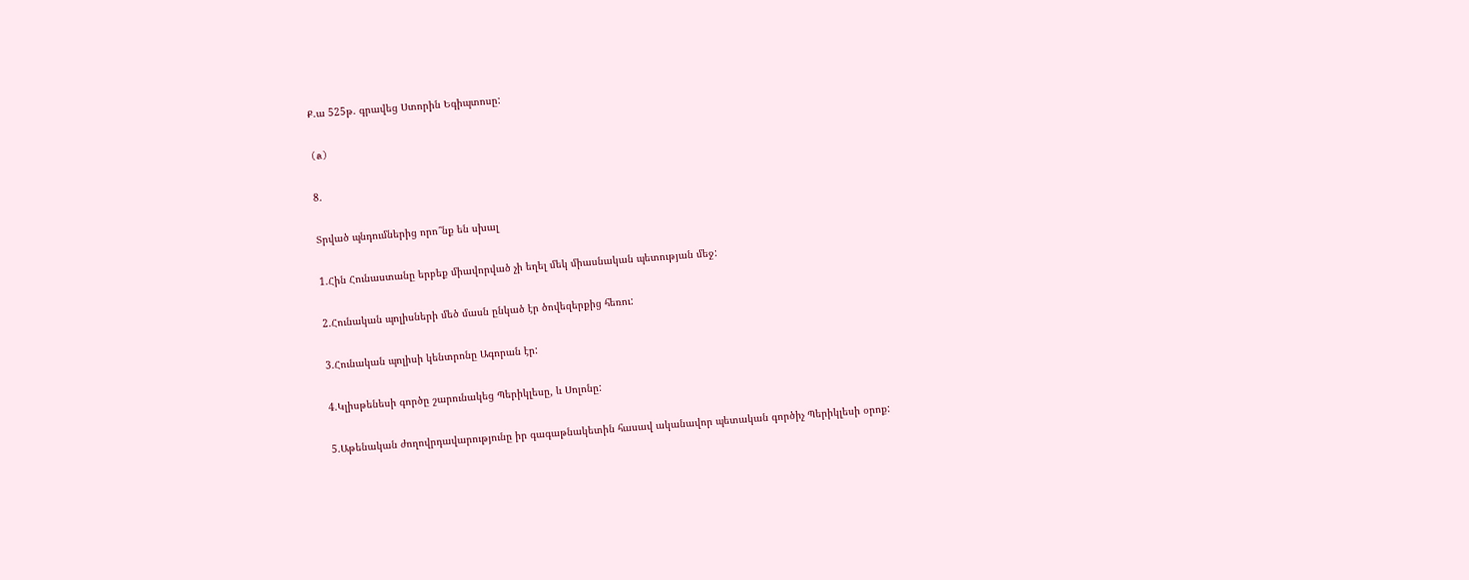Ք.ա 525թ. գրավեց Ստորին Եգիպտոսը:

(a)

8.

Տրված պնդումներից որո՞նք են սխալ

1.Հին Հունաստանը երբեք միավորված չի եղել մեկ միասնական պետության մեջ:

2.Հունական պոլիսների մեծ մասն ընկած էր ծովեզերքից հեռու:

3.Հունական պոլիսի կենտրոնը Ագորան էր:

4.Կլիսթենեսի գործը շարունակեց Պերիկլեսը, և Սոլոնը:

5.Աթենական ժողովրդավարությունը իր գագաթնակետին հասավ ականավոր պետական գործիչ Պերիկլեսի օրոք: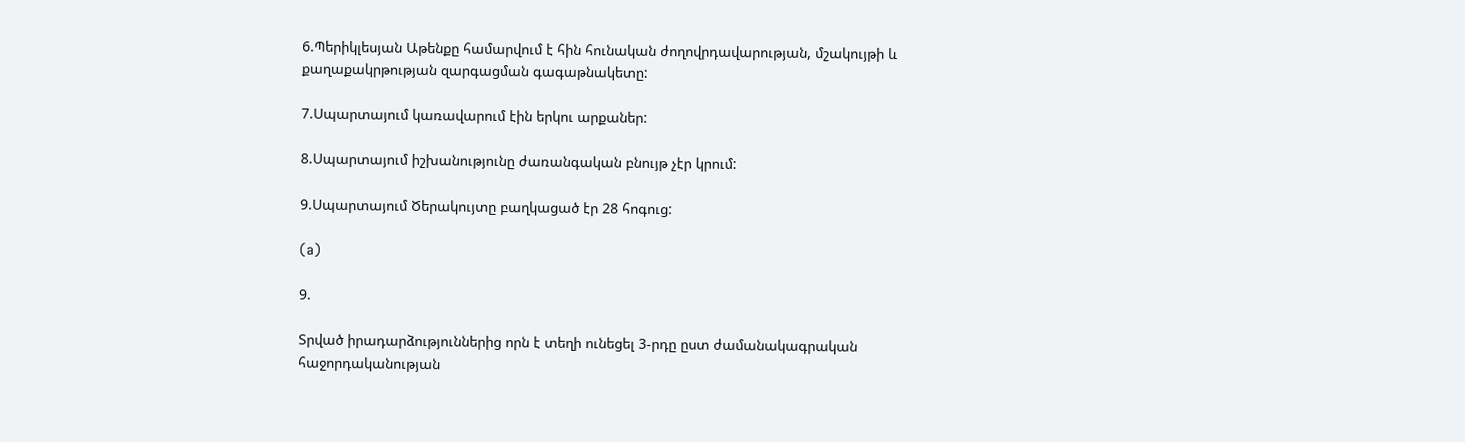6.Պերիկլեսյան Աթենքը համարվում է հին հունական ժողովրդավարության, մշակույթի և քաղաքակրթության զարգացման գագաթնակետը:

7.Սպարտայում կառավարում էին երկու արքաներ:

8.Սպարտայում իշխանությունը ժառանգական բնույթ չէր կրում:

9.Սպարտայում Ծերակույտը բաղկացած էր 28 հոգուց:

(a)

9.

Տրված իրադարձություններից որն է տեղի ունեցել 3-րդը ըստ ժամանակագրական հաջորդականության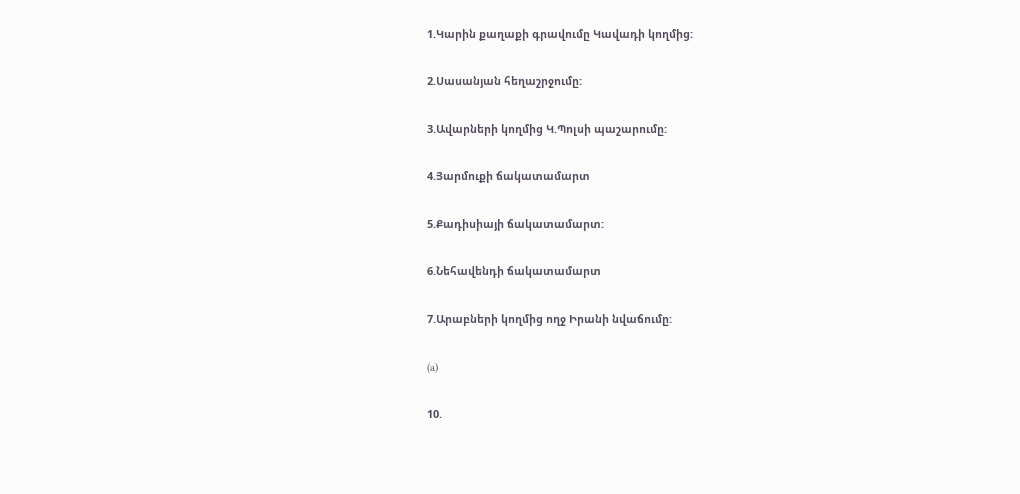1.Կարին քաղաքի գրավումը Կավադի կողմից:

2.Սասանյան հեղաշրջումը:

3.Ավարների կողմից Կ.Պոլսի պաշարումը:

4.Յարմուքի ճակատամարտ

5.Քադիսիայի ճակատամարտ:

6.Նեհավենդի ճակատամարտ

7.Արաբների կողմից ողջ Իրանի նվաճումը:

(a)

10.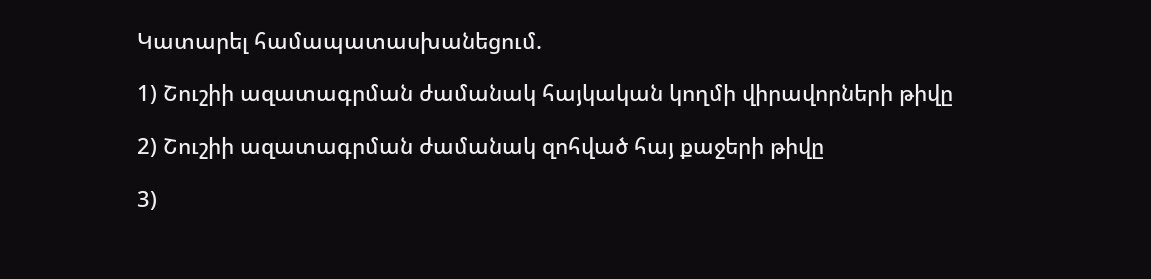Կատարել համապատասխանեցում.

1) Շուշիի ազատագրման ժամանակ հայկական կողմի վիրավորների թիվը

2) Շուշիի ազատագրման ժամանակ զոհված հայ քաջերի թիվը

3)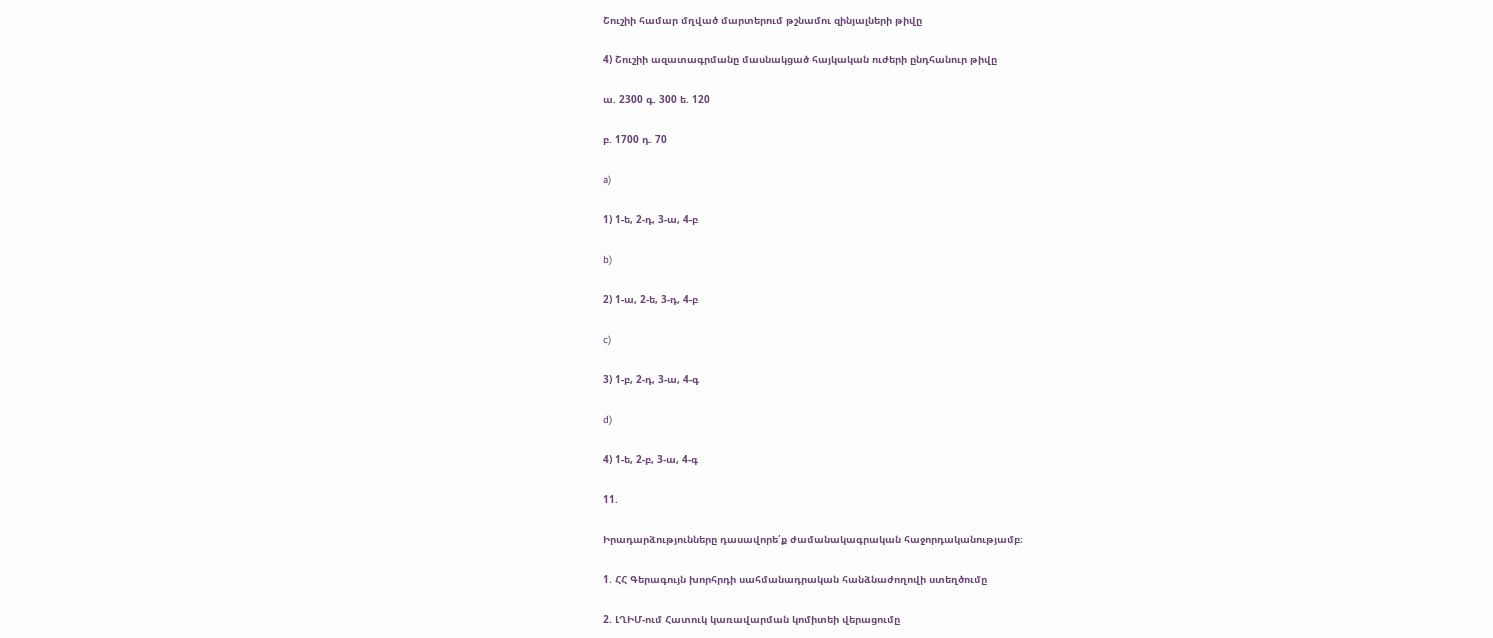Շուշիի համար մղված մարտերում թշնամու զինյալների թիվը

4) Շուշիի ազատագրմանը մասնակցած հայկական ուժերի ընդհանուր թիվը

ա. 2300 գ. 300 ե. 120

բ. 1700 դ. 70

a)

1) 1-ե, 2-դ, 3-ա, 4-բ

b)

2) 1-ա, 2-ե, 3-դ, 4-բ

c)

3) 1-բ, 2-դ, 3-ա, 4-գ

d)

4) 1-ե, 2-բ, 3-ա, 4-գ

11.

Իրադարձությունները դասավորե՛ք ժամանակագրական հաջորդականությամբ։

1. ՀՀ Գերագույն խորհրդի սահմանադրական հանձնաժողովի ստեղծումը

2. ԼՂԻՄ-ում Հատուկ կառավարման կոմիտեի վերացումը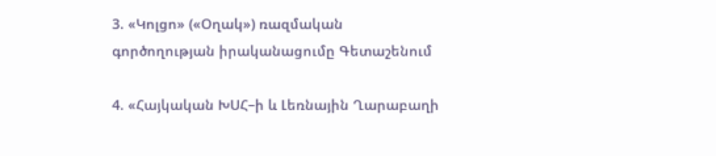3. «Կոլցո» («Օղակ») ռազմական գործողության իրականացումը Գետաշենում

4. «Հայկական ԽՍՀ–ի և Լեռնային Ղարաբաղի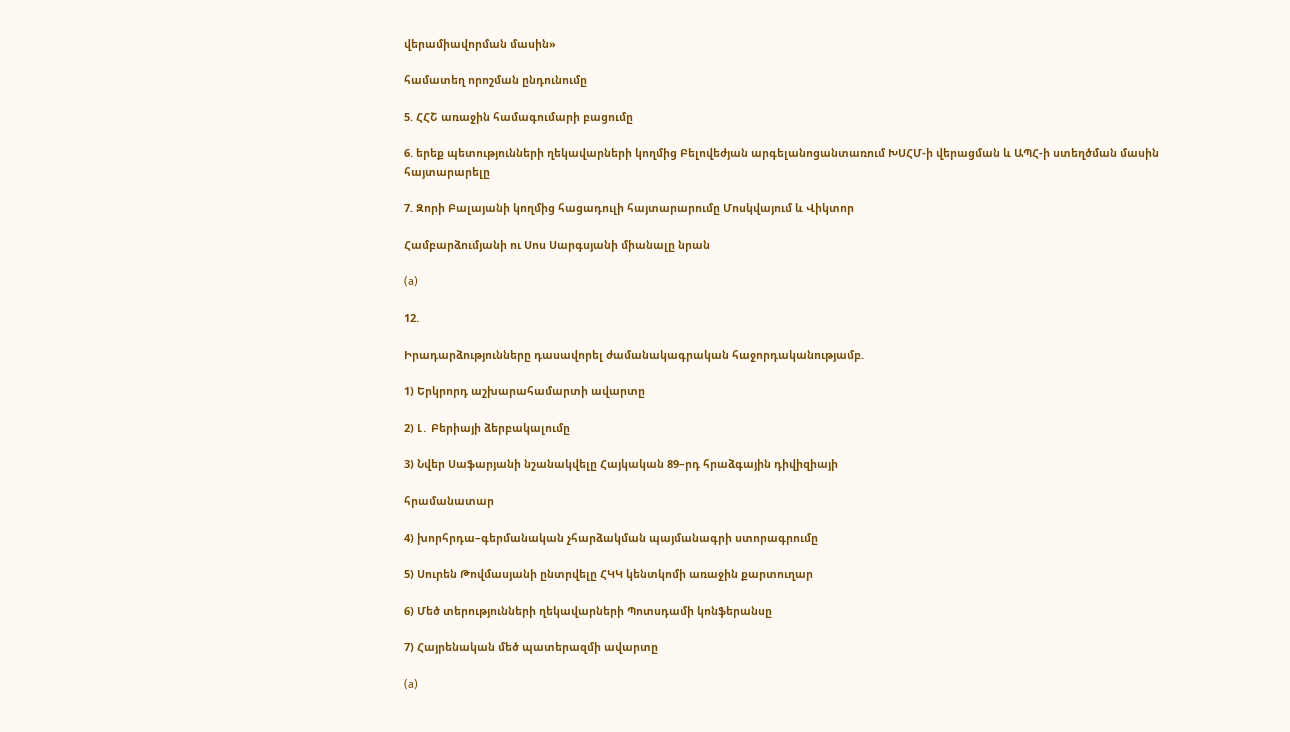վերամիավորման մասին»

համատեղ որոշման ընդունումը

5. ՀՀՇ առաջին համագումարի բացումը

6. երեք պետությունների ղեկավարների կողմից Բելովեժյան արգելանոցանտառում ԽՍՀՄ-ի վերացման և ԱՊՀ-ի ստեղծման մասին հայտարարելը

7. Զորի Բալայանի կողմից հացադուլի հայտարարումը Մոսկվայում և Վիկտոր

Համբարձումյանի ու Սոս Սարգսյանի միանալը նրան

(a)

12.

Իրադարձությունները դասավորել ժամանակագրական հաջորդականությամբ.

1) Երկրորդ աշխարահամարտի ավարտը

2) Լ․ Բերիայի ձերբակալումը

3) Նվեր Սաֆարյանի նշանակվելը Հայկական 89–րդ հրաձգային դիվիզիայի

հրամանատար

4) խորհրդա–գերմանական չհարձակման պայմանագրի ստորագրումը

5) Սուրեն Թովմասյանի ընտրվելը ՀԿԿ կենտկոմի առաջին քարտուղար

6) Մեծ տերությունների ղեկավարների Պոտսդամի կոնֆերանսը

7) Հայրենական մեծ պատերազմի ավարտը

(a)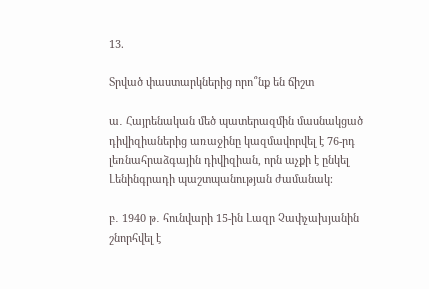13.

Տրված փաստարկներից որո՞նք են ճիշտ

ա․ Հայրենական մեծ պատերազմին մասնակցած դիվիզիաներից առաջինը կազմավորվել է 76-րդ լեռնահրաձգային դիվիզիան, որն աչքի է ընկել Լենինգրադի պաշտպանության ժամանակ։

բ․ 1940 թ․ հունվարի 15-ին Լազր Չափչախյանին շնորհվել է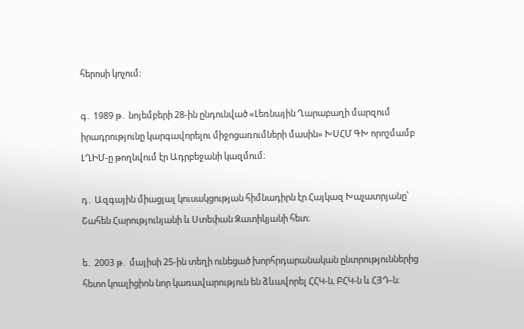հերոսի կոչում։

գ․ 1989 թ․ նոյեմբերի 28-ին ընդունված «Լեռնային Ղարաբաղի մարզում իրադրությունը կարգավորելու միջոցառումների մասին» ԽՍՀՄ ԳԽ որոշմամբ ԼՂԻՄ-ը թողնվում էր Ադրբեջանի կազմում։

դ․ Ազգային միացյալ կուսակցության հիմնադիրն էր Հայկազ Խաչատրյանը՝ Շահեն Հարությունյանի և Ստեփան Զատիկյանի հետ։

ե․ 2003 թ․ մայիսի 25-ին տեղի ունեցած խորհրդարանական ընտրություններից հետո կոալիցիոն նոր կառավարություն են ձևավորել ՀՀԿ-ն, ԲՀԿ-ն և ՀՅԴ-ն։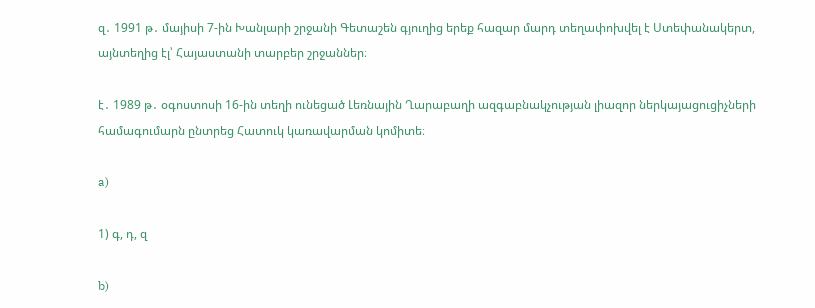զ․ 1991 թ․ մայիսի 7-ին Խանլարի շրջանի Գետաշեն գյուղից երեք հազար մարդ տեղափոխվել է Ստեփանակերտ, այնտեղից էլ՝ Հայաստանի տարբեր շրջաններ։

է․ 1989 թ․ օգոստոսի 16-ին տեղի ունեցած Լեռնային Ղարաբաղի ազգաբնակչության լիազոր ներկայացուցիչների համագումարն ընտրեց Հատուկ կառավարման կոմիտե։

a)

1) գ, դ, զ

b)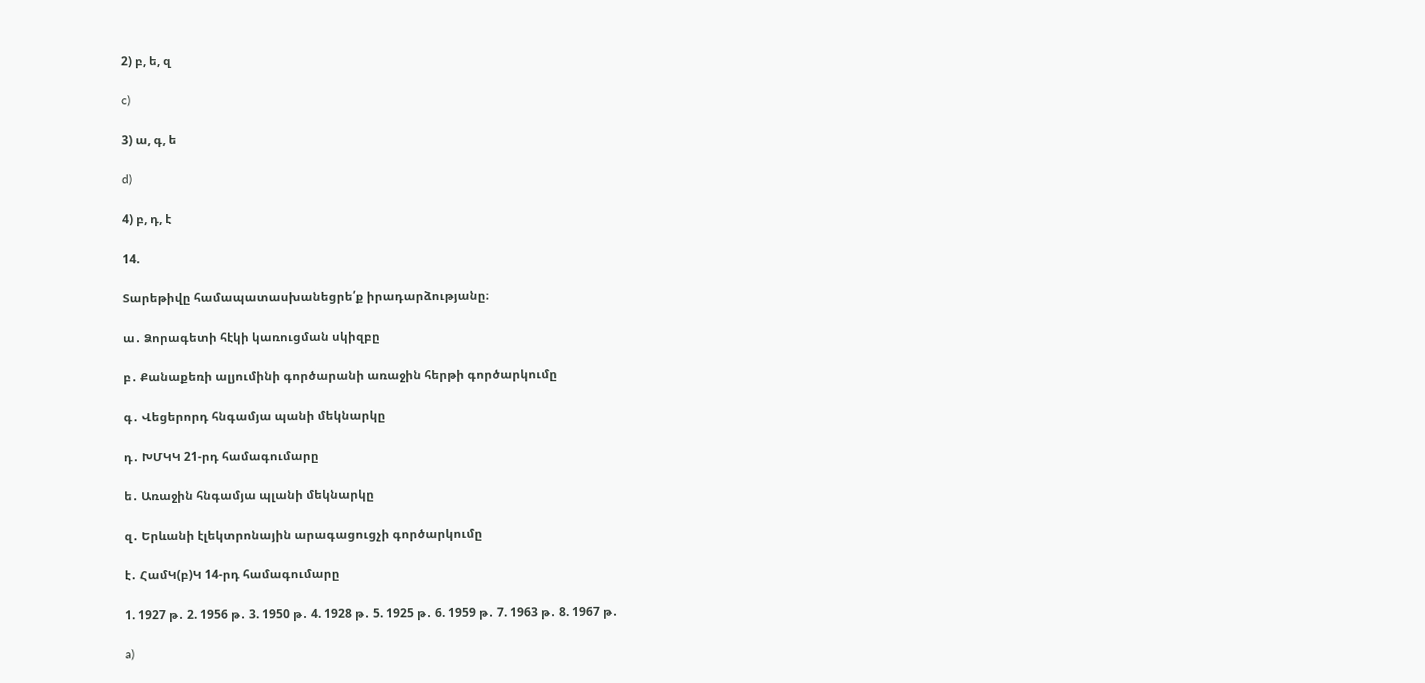2) բ, ե, զ

c)

3) ա, գ, ե

d)

4) բ, դ, է

14.

Տարեթիվը համապատասխանեցրե՛ք իրադարձությանը։

ա․ Ձորագետի հէկի կառուցման սկիզբը

բ․ Քանաքեռի ալյումինի գործարանի առաջին հերթի գործարկումը

գ․ Վեցերորդ հնգամյա պանի մեկնարկը

դ․ ԽՄԿԿ 21-րդ համագումարը

ե․ Առաջին հնգամյա պլանի մեկնարկը

զ․ Երևանի էլեկտրոնային արագացուցչի գործարկումը

է․ ՀամԿ(բ)Կ 14-րդ համագումարը

1. 1927 թ․ 2. 1956 թ․ 3. 1950 թ․ 4. 1928 թ․ 5. 1925 թ․ 6. 1959 թ․ 7. 1963 թ․ 8. 1967 թ․

a)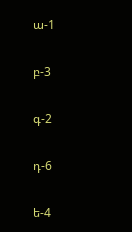ա-1

բ-3

գ-2

դ-6

ե-4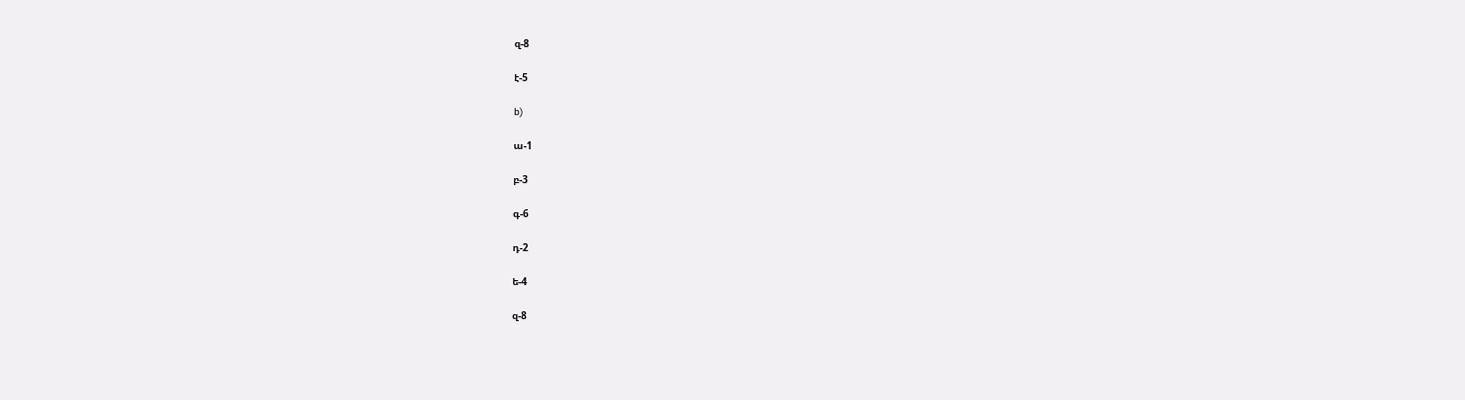զ-8

է-5

b)

ա-1

բ-3

գ-6

դ-2

ե-4

զ-8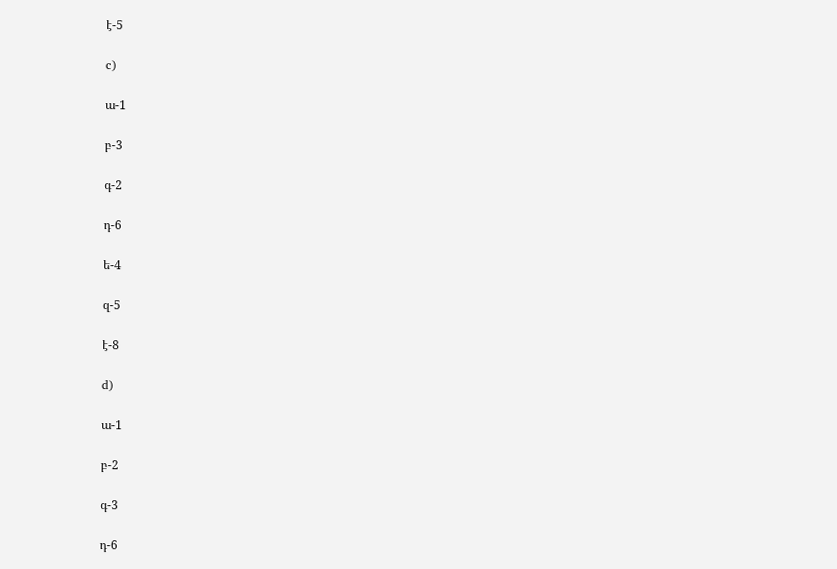է-5

c)

ա-1

բ-3

գ-2

դ-6

ե-4

զ-5

է-8

d)

ա-1

բ-2

գ-3

դ-6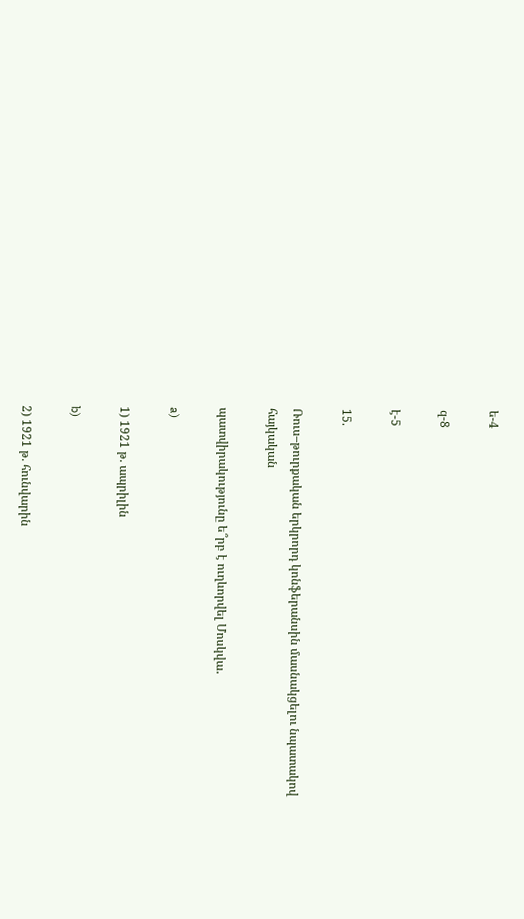ե-4

զ-8

է-5

15.

Ռուս–թուրքական երկրորդ կոնֆերանսին մասնակցելու նպատակով հայկական

պատվիրակությունը ե՞րբ է ուղևորվել Մոսկվա․

a)

1) 1921 թ. ապրիլին

b)

2) 1921 թ. հունվարին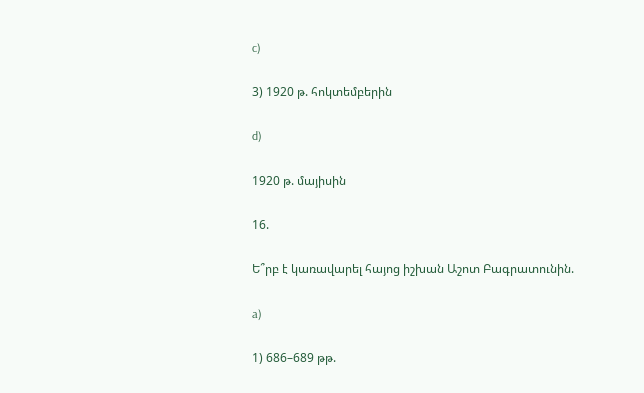c)

3) 1920 թ. հոկտեմբերին

d)

1920 թ. մայիսին

16.

Ե՞րբ է կառավարել հայոց իշխան Աշոտ Բագրատունին.

a)

1) 686–689 թթ.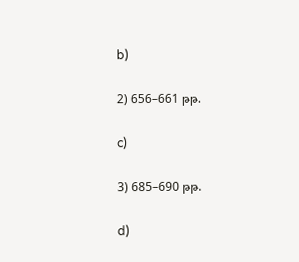b)

2) 656–661 թթ.

c)

3) 685–690 թթ.

d)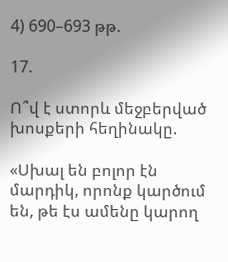4) 690–693 թթ.

17.

Ո՞վ է ստորև մեջբերված խոսքերի հեղինակը.

«Սխալ են բոլոր էն մարդիկ, որոնք կարծում են, թե էս ամենը կարող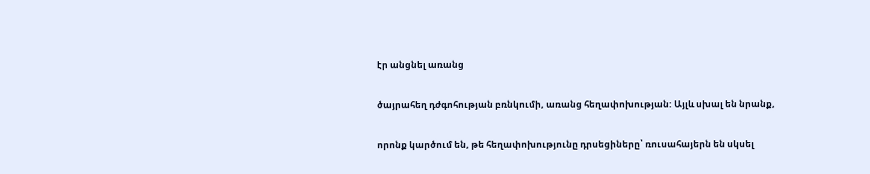էր անցնել առանց

ծայրահեղ դժգոհության բռնկումի, առանց հեղափոխության: Այլև սխալ են նրանք,

որոնք կարծում են, թե հեղափոխությունը դրսեցիները՝ ռուսահայերն են սկսել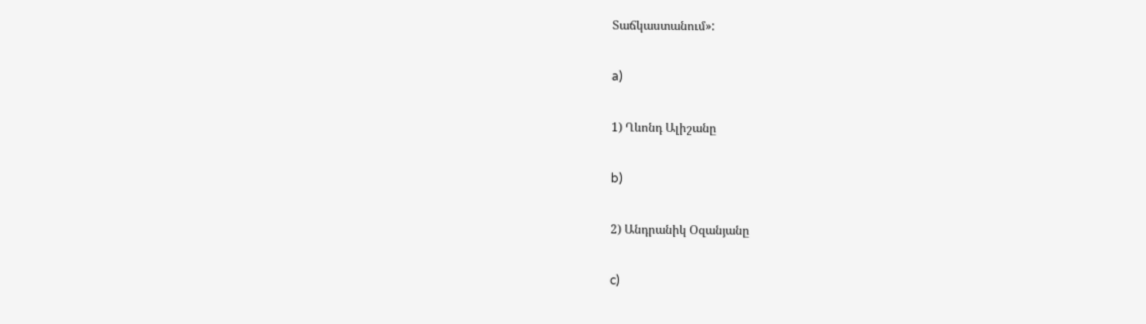Տաճկաստանում»:

a)

1) Ղևոնդ Ալիշանը

b)

2) Անդրանիկ Օզանյանը

c)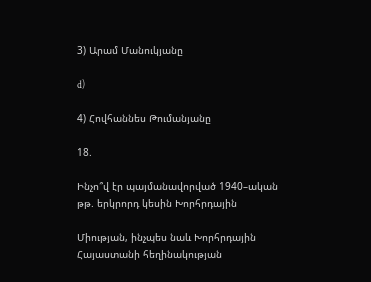3) Արամ Մանուկյանը

d)

4) Հովհաննես Թումանյանը

18.

Ինչո՞վ էր պայմանավորված 1940–ական թթ. երկրորդ կեսին Խորհրդային

Միության, ինչպես նաև Խորհրդային Հայաստանի հեղինակության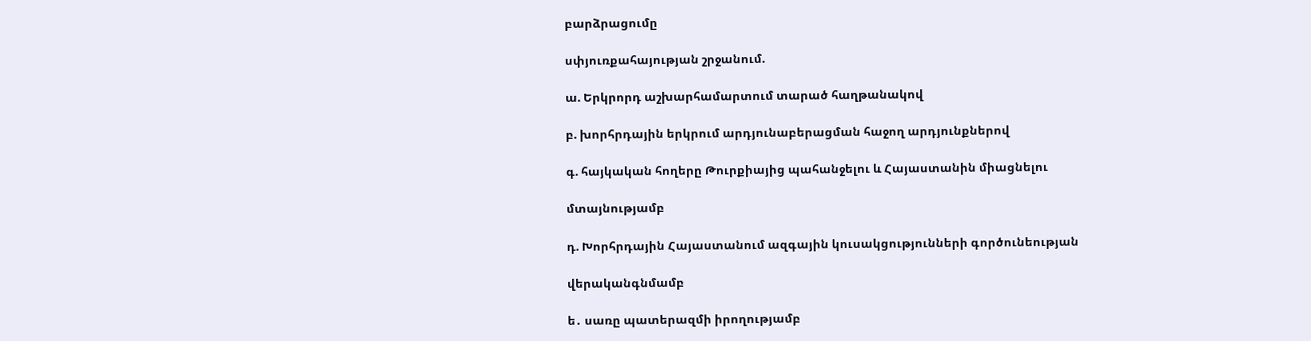բարձրացումը

սփյուռքահայության շրջանում.

ա. Երկրորդ աշխարհամարտում տարած հաղթանակով

բ. խորհրդային երկրում արդյունաբերացման հաջող արդյունքներով

գ. հայկական հողերը Թուրքիայից պահանջելու և Հայաստանին միացնելու

մտայնությամբ

դ. Խորհրդային Հայաստանում ազգային կուսակցությունների գործունեության

վերականգնմամբ

ե․ սառը պատերազմի իրողությամբ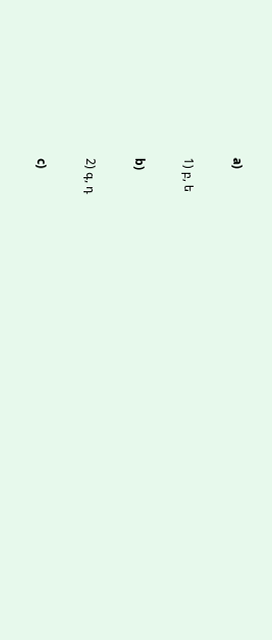a)

1) բ, ե

b)

2) գ, դ

c)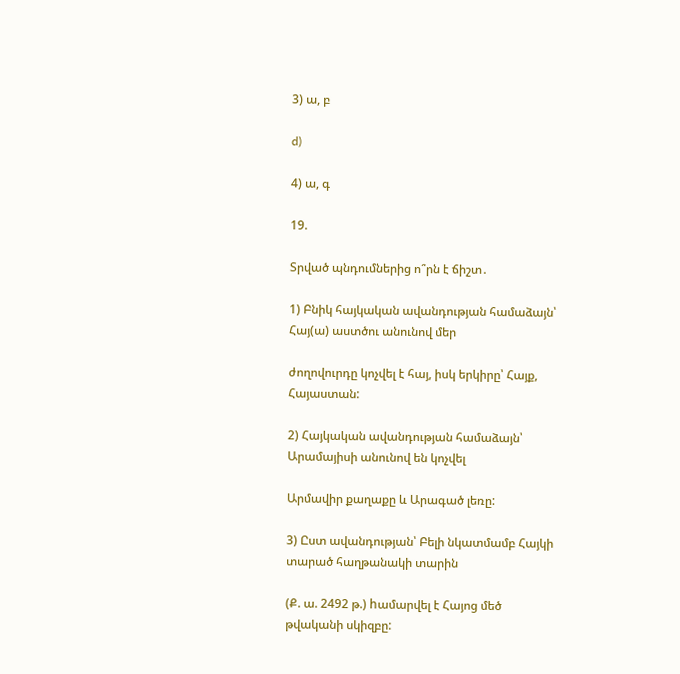3) ա, բ

d)

4) ա, գ

19.

Տրված պնդումներից ո՞րն է ճիշտ․

1) Բնիկ հայկական ավանդության համաձայն՝ Հայ(ա) աստծու անունով մեր

ժողովուրդը կոչվել է հայ, իսկ երկիրը՝ Հայք, Հայաստան:

2) Հայկական ավանդության համաձայն՝ Արամայիսի անունով են կոչվել

Արմավիր քաղաքը և Արագած լեռը:

3) Ըստ ավանդության՝ Բելի նկատմամբ Հայկի տարած հաղթանակի տարին

(Ք. ա. 2492 թ.) hամարվել է Հայոց մեծ թվականի սկիզբը: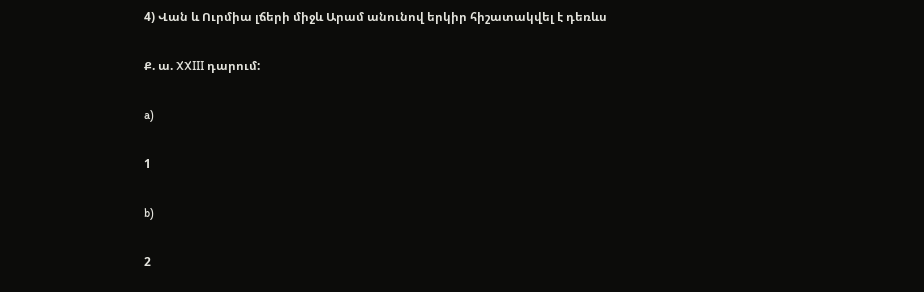4) Վան և Ուրմիա լճերի միջև Արամ անունով երկիր հիշատակվել է դեռևս

Ք. ա. XXIII դարում:

a)

1

b)

2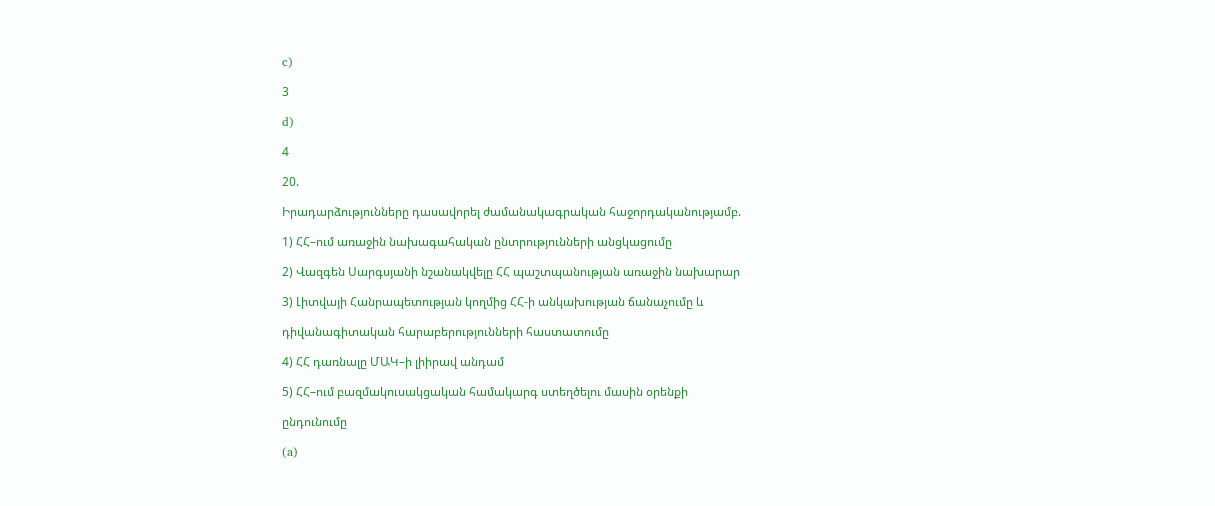c)

3

d)

4

20.

Իրադարձությունները դասավորել ժամանակագրական հաջորդականությամբ.

1) ՀՀ–ում առաջին նախագահական ընտրությունների անցկացումը

2) Վազգեն Սարգսյանի նշանակվելը ՀՀ պաշտպանության առաջին նախարար

3) Լիտվայի Հանրապետության կողմից ՀՀ-ի անկախության ճանաչումը և

դիվանագիտական հարաբերությունների հաստատումը

4) ՀՀ դառնալը ՄԱԿ–ի լիիրավ անդամ

5) ՀՀ–ում բազմակուսակցական համակարգ ստեղծելու մասին օրենքի

ընդունումը

(a)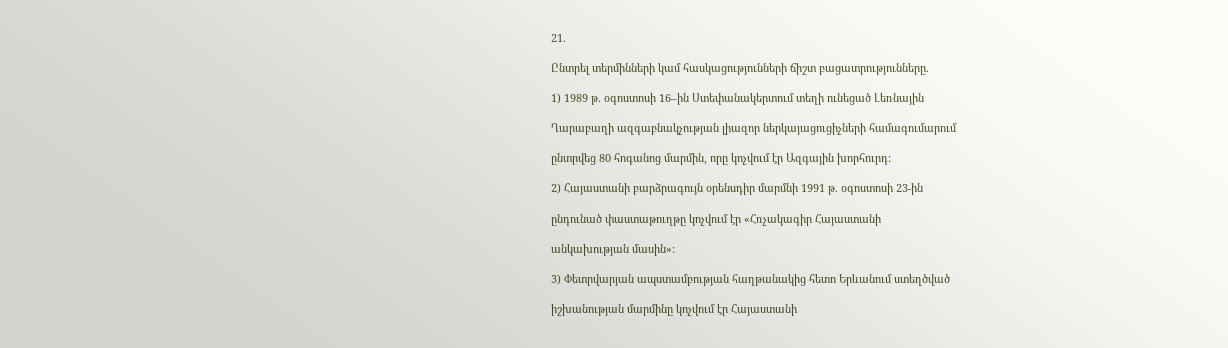21.

Ընտրել տերմինների կամ հասկացությունների ճիշտ բացատրությունները.

1) 1989 թ. օգոստոսի 16–ին Ստեփանակերտում տեղի ունեցած Լեռնային

Ղարաբաղի ազգաբնակչության լիազոր ներկայացուցիչների համագումարում

ընտրվեց 80 հոգանոց մարմին, որը կոչվում էր Ազգային խորհուրդ:

2) Հայաստանի բարձրագույն օրենսդիր մարմնի 1991 թ. օգոստոսի 23-ին

ընդունած փաստաթուղթը կոչվում էր «Հռչակագիր Հայաստանի

անկախության մասին»:

3) Փետրվարյան ապստամբության հաղթանակից հետո Երևանում ստեղծված

իշխանության մարմինը կոչվում էր Հայաստանի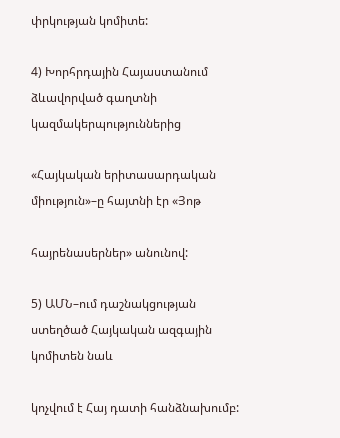փրկության կոմիտե:

4) Խորհրդային Հայաստանում ձևավորված գաղտնի կազմակերպություններից

«Հայկական երիտասարդական միություն»–ը հայտնի էր «Յոթ

հայրենասերներ» անունով:

5) ԱՄՆ–ում դաշնակցության ստեղծած Հայկական ազգային կոմիտեն նաև

կոչվում է Հայ դատի հանձնախումբ: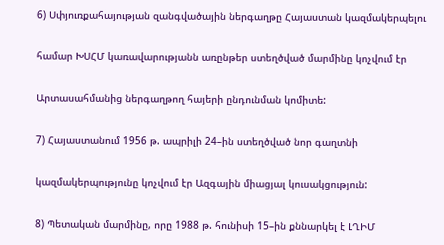6) Սփյուռքահայության զանգվածային ներգաղթը Հայաստան կազմակերպելու

համար ԽՍՀՄ կառավարությանն առընթեր ստեղծված մարմինը կոչվում էր

Արտասահմանից ներգաղթող հայերի ընդունման կոմիտե:

7) Հայաստանում 1956 թ. ապրիլի 24–ին ստեղծված նոր գաղտնի

կազմակերպությունը կոչվում էր Ազգային միացյալ կուսակցություն:

8) Պետական մարմինը, որը 1988 թ. հունիսի 15–ին քննարկել է ԼՂԻՄ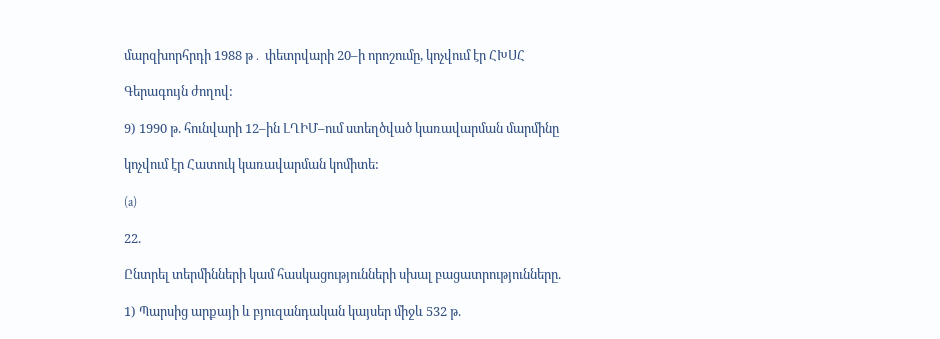մարզխորհրդի 1988 թ․ փետրվարի 20–ի որոշումը, կոչվում էր ՀԽՍՀ

Գերագույն ժողով:

9) 1990 թ. հունվարի 12–ին ԼՂԻՄ–ում ստեղծված կառավարման մարմինը

կոչվում էր Հատուկ կառավարման կոմիտե:

(a)

22.

Ընտրել տերմինների կամ հասկացությունների սխալ բացատրությունները.

1) Պարսից արքայի և բյուզանդական կայսեր միջև 532 թ.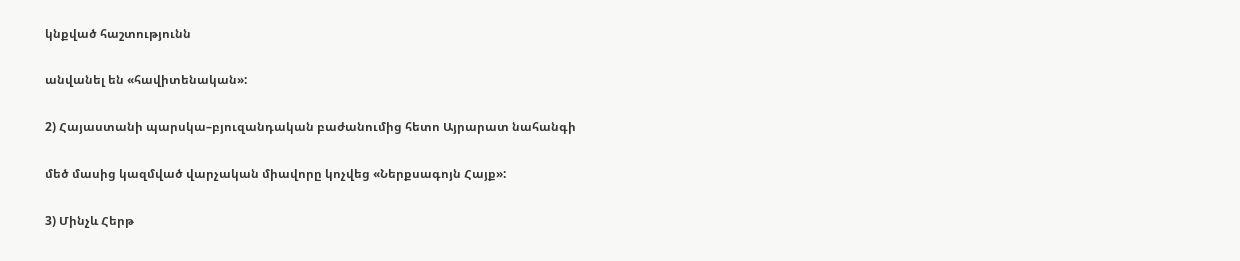կնքված հաշտությունն

անվանել են «հավիտենական»:

2) Հայաստանի պարսկա–բյուզանդական բաժանումից հետո Այրարատ նահանգի

մեծ մասից կազմված վարչական միավորը կոչվեց «Ներքսագոյն Հայք»:

3) Մինչև Հերթ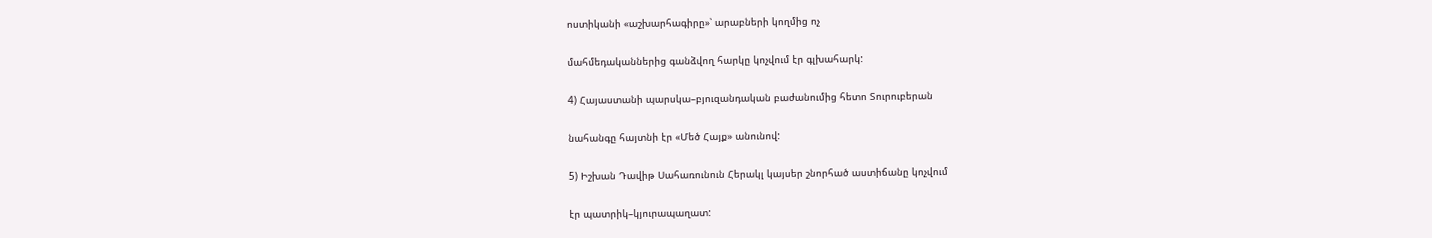ոստիկանի «աշխարհագիրը»՝ արաբների կողմից ոչ

մահմեդականներից գանձվող հարկը կոչվում էր գլխահարկ:

4) Հայաստանի պարսկա–բյուզանդական բաժանումից հետո Տուրուբերան

նահանգը հայտնի էր «Մեծ Հայք» անունով:

5) Իշխան Դավիթ Սահառունուն Հերակլ կայսեր շնորհած աստիճանը կոչվում

էր պատրիկ–կյուրապաղատ: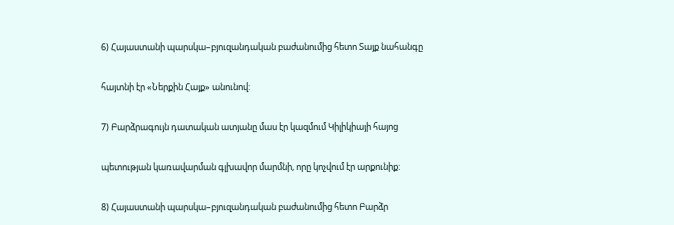6) Հայաստանի պարսկա–բյուզանդական բաժանումից հետո Տայք նահանգը

հայտնի էր «Ներքին Հայք» անունով:

7) Բարձրագույն դատական ատյանը մաս էր կազմում Կիլիկիայի հայոց

պետության կառավարման գլխավոր մարմնի, որը կոչվում էր արքունիք:

8) Հայաստանի պարսկա–բյուզանդական բաժանումից հետո Բարձր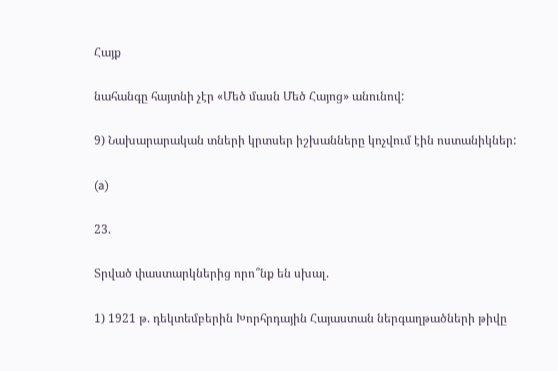Հայք

նահանգը հայտնի չէր «Մեծ մասն Մեծ Հայոց» անունով:

9) Նախարարական տների կրտսեր իշխանները կոչվում էին ոստանիկներ:

(a)

23.

Տրված փաստարկներից որո՞նք են սխալ.

1) 1921 թ. դեկտեմբերին Խորհրդային Հայաստան ներգաղթածների թիվը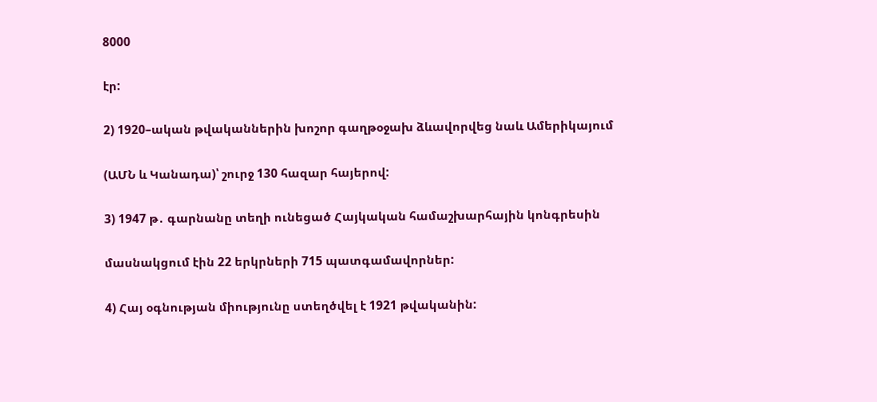8000

էր:

2) 1920–ական թվականներին խոշոր գաղթօջախ ձևավորվեց նաև Ամերիկայում

(ԱՄՆ և Կանադա)՝ շուրջ 130 հազար հայերով:

3) 1947 թ․ գարնանը տեղի ունեցած Հայկական համաշխարհային կոնգրեսին

մասնակցում էին 22 երկրների 715 պատգամավորներ:

4) Հայ օգնության միությունը ստեղծվել է 1921 թվականին: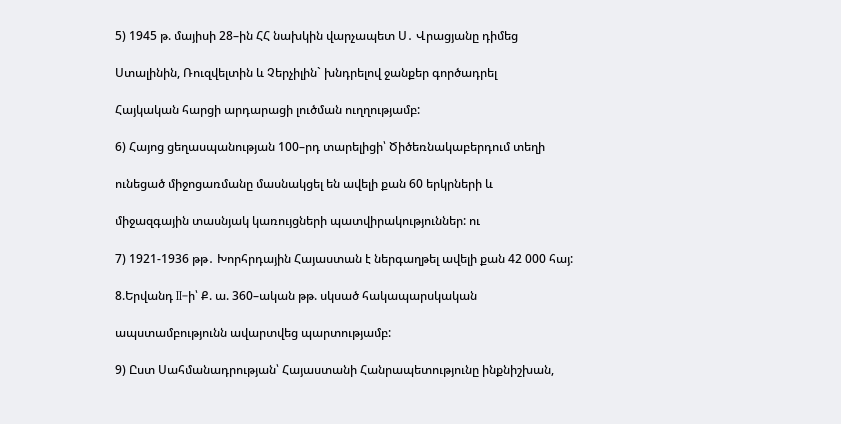5) 1945 թ. մայիսի 28–ին ՀՀ նախկին վարչապետ Ս․ Վրացյանը դիմեց

Ստալինին, Ռուզվելտին և Չերչիլին` խնդրելով ջանքեր գործադրել

Հայկական հարցի արդարացի լուծման ուղղությամբ:

6) Հայոց ցեղասպանության 100–րդ տարելիցի՝ Ծիծեռնակաբերդում տեղի

ունեցած միջոցառմանը մասնակցել են ավելի քան 60 երկրների և

միջազգային տասնյակ կառույցների պատվիրակություններ: ու

7) 1921-1936 թթ․ Խորհրդային Հայաստան է ներգաղթել ավելի քան 42 000 հայ:

8.Երվանդ II–ի՝ Ք. ա. 360–ական թթ. սկսած հակապարսկական

ապստամբությունն ավարտվեց պարտությամբ:

9) Ըստ Սահմանադրության՝ Հայաստանի Հանրապետությունը ինքնիշխան,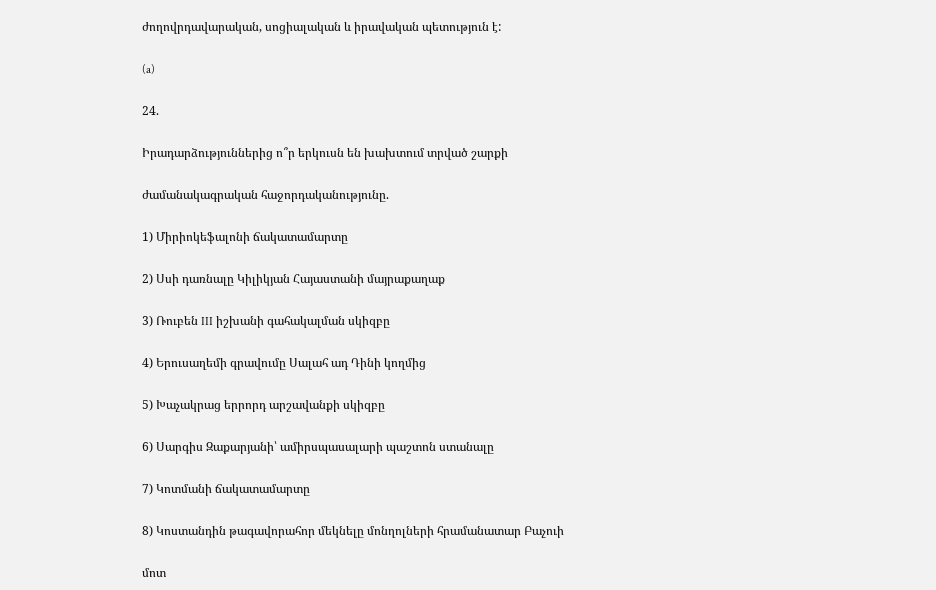ժողովրդավարական, սոցիալական և իրավական պետություն է:

(a)

24.

Իրադարձություններից ո՞ր երկուսն են խախտում տրված շարքի

ժամանակագրական հաջորդականությունը.

1) Միրիոկեֆալոնի ճակատամարտը

2) Սսի դառնալը Կիլիկյան Հայաստանի մայրաքաղաք

3) Ռուբեն III իշխանի գահակալման սկիզբը

4) Երուսաղեմի գրավումը Սալահ ադ Դինի կողմից

5) Խաչակրաց երրորդ արշավանքի սկիզբը

6) Սարգիս Զաքարյանի՝ ամիրսպասալարի պաշտոն ստանալը

7) Կոտմանի ճակատամարտը

8) Կոստանդին թագավորահոր մեկնելը մոնղոլների հրամանատար Բաչուի

մոտ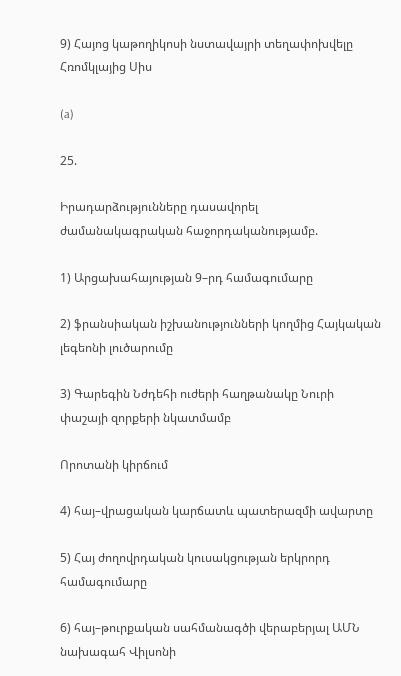9) Հայոց կաթողիկոսի նստավայրի տեղափոխվելը Հռոմկլայից Սիս

(a)

25.

Իրադարձությունները դասավորել ժամանակագրական հաջորդականությամբ.

1) Արցախահայության 9–րդ համագումարը

2) ֆրանսիական իշխանությունների կողմից Հայկական լեգեոնի լուծարումը

3) Գարեգին Նժդեհի ուժերի հաղթանակը Նուրի փաշայի զորքերի նկատմամբ

Որոտանի կիրճում

4) հայ–վրացական կարճատև պատերազմի ավարտը

5) Հայ ժողովրդական կուսակցության երկրորդ համագումարը

6) հայ–թուրքական սահմանագծի վերաբերյալ ԱՄՆ նախագահ Վիլսոնի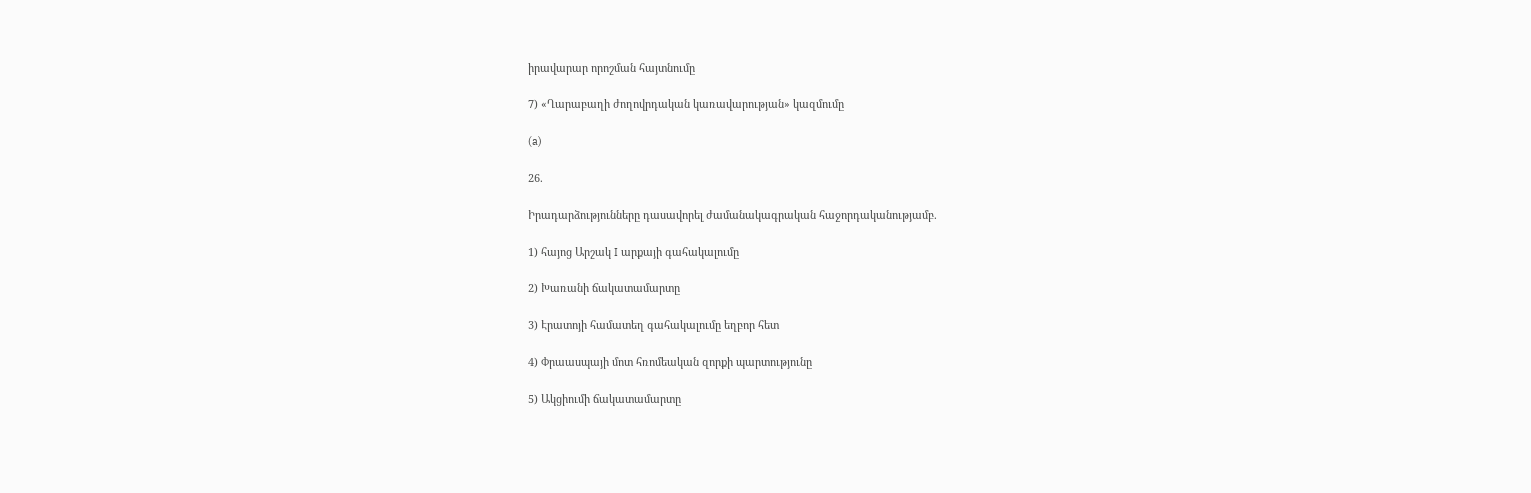իրավարար որոշման հայտնումը

7) «Ղարաբաղի ժողովրդական կառավարության» կազմումը

(a)

26.

Իրադարձությունները դասավորել ժամանակագրական հաջորդականությամբ.

1) հայոց Արշակ I արքայի գահակալումը

2) Խառանի ճակատամարտը

3) Էրատոյի համատեղ գահակալումը եղբոր հետ

4) Փրաասպայի մոտ հռոմեական զորքի պարտությունը

5) Ակցիումի ճակատամարտը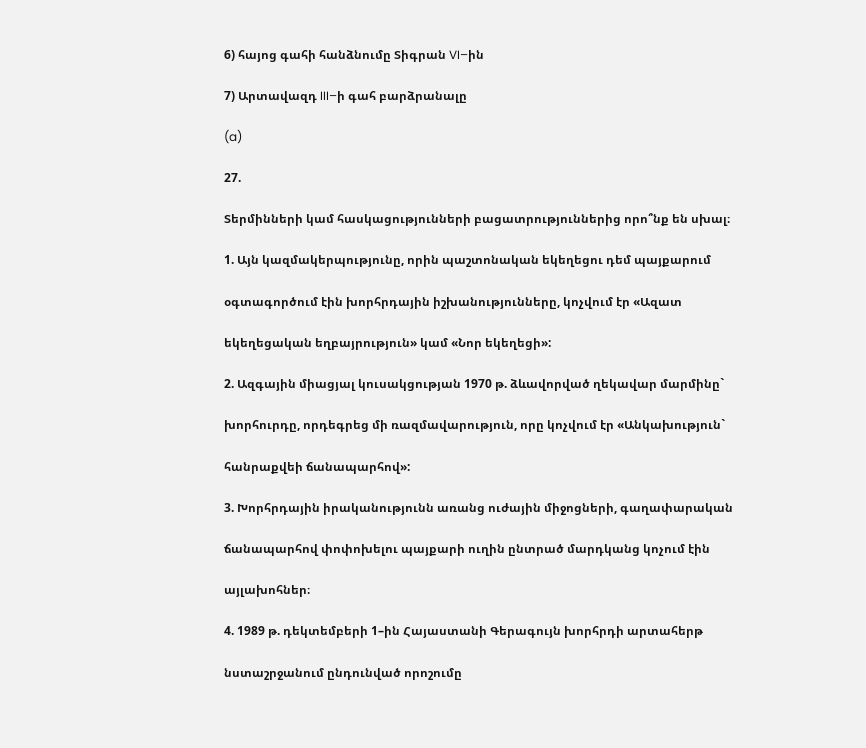6) հայոց գահի հանձնումը Տիգրան VI–ին

7) Արտավազդ III–ի գահ բարձրանալը

(a)

27.

Տերմինների կամ հասկացությունների բացատրություններից որո՞նք են սխալ։

1. Այն կազմակերպությունը, որին պաշտոնական եկեղեցու դեմ պայքարում

օգտագործում էին խորհրդային իշխանությունները, կոչվում էր «Ազատ

եկեղեցական եղբայրություն» կամ «Նոր եկեղեցի»:

2. Ազգային միացյալ կուսակցության 1970 թ. ձևավորված ղեկավար մարմինը`

խորհուրդը, որդեգրեց մի ռազմավարություն, որը կոչվում էր «Անկախություն`

հանրաքվեի ճանապարհով»:

3. Խորհրդային իրականությունն առանց ուժային միջոցների, գաղափարական

ճանապարհով փոփոխելու պայքարի ուղին ընտրած մարդկանց կոչում էին

այլախոհներ։

4. 1989 թ. դեկտեմբերի 1–ին Հայաստանի Գերագույն խորհրդի արտահերթ

նստաշրջանում ընդունված որոշումը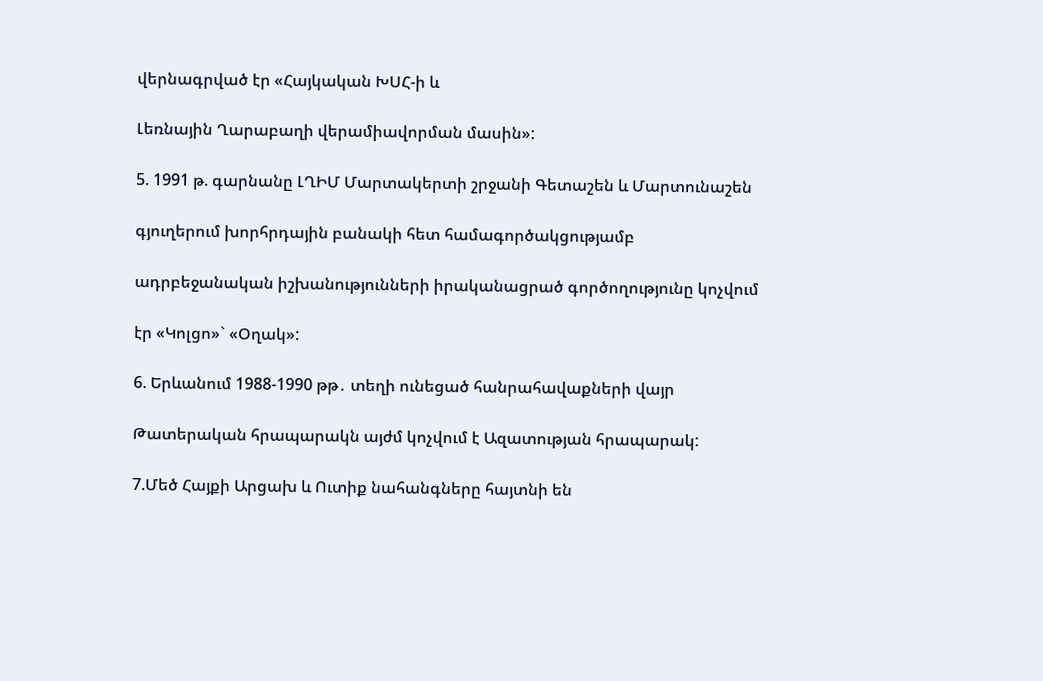վերնագրված էր «Հայկական ԽՍՀ-ի և

Լեռնային Ղարաբաղի վերամիավորման մասին»:

5. 1991 թ. գարնանը ԼՂԻՄ Մարտակերտի շրջանի Գետաշեն և Մարտունաշեն

գյուղերում խորհրդային բանակի հետ համագործակցությամբ

ադրբեջանական իշխանությունների իրականացրած գործողությունը կոչվում

էր «Կոլցո»` «Օղակ»:

6. Երևանում 1988-1990 թթ․ տեղի ունեցած հանրահավաքների վայր

Թատերական հրապարակն այժմ կոչվում է Ազատության հրապարակ:

7.Մեծ Հայքի Արցախ և Ուտիք նահանգները հայտնի են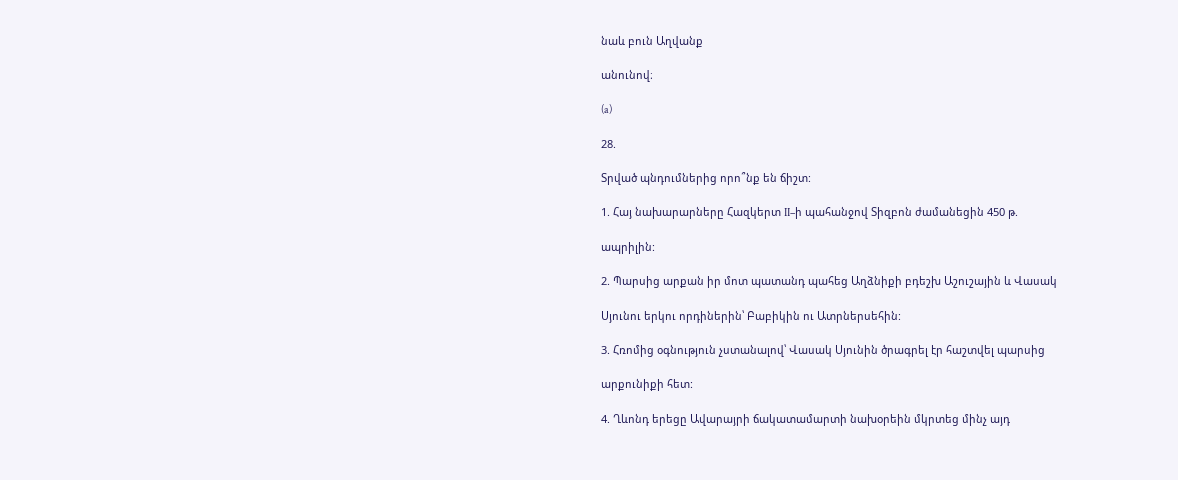նաև բուն Աղվանք

անունով։

(a)

28.

Տրված պնդումներից որո՞նք են ճիշտ:

1. Հայ նախարարները Հազկերտ II–ի պահանջով Տիզբոն ժամանեցին 450 թ.

ապրիլին:

2. Պարսից արքան իր մոտ պատանդ պահեց Աղձնիքի բդեշխ Աշուշային և Վասակ

Սյունու երկու որդիներին՝ Բաբիկին ու Ատրներսեհին:

3. Հռոմից օգնություն չստանալով՝ Վասակ Սյունին ծրագրել էր հաշտվել պարսից

արքունիքի հետ:

4. Ղևոնդ երեցը Ավարայրի ճակատամարտի նախօրեին մկրտեց մինչ այդ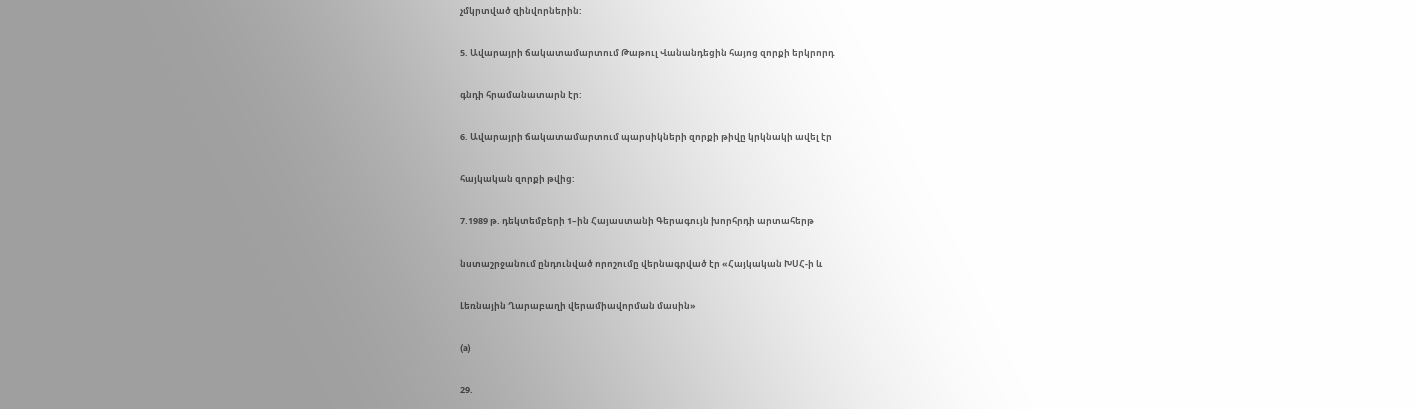չմկրտված զինվորներին:

5. Ավարայրի ճակատամարտում Թաթուլ Վանանդեցին հայոց զորքի երկրորդ

գնդի հրամանատարն էր:

6. Ավարայրի ճակատամարտում պարսիկների զորքի թիվը կրկնակի ավել էր

հայկական զորքի թվից:

7.1989 թ. դեկտեմբերի 1–ին Հայաստանի Գերագույն խորհրդի արտահերթ

նստաշրջանում ընդունված որոշումը վերնագրված էր «Հայկական ԽՍՀ-ի և

Լեռնային Ղարաբաղի վերամիավորման մասին»

(a)

29.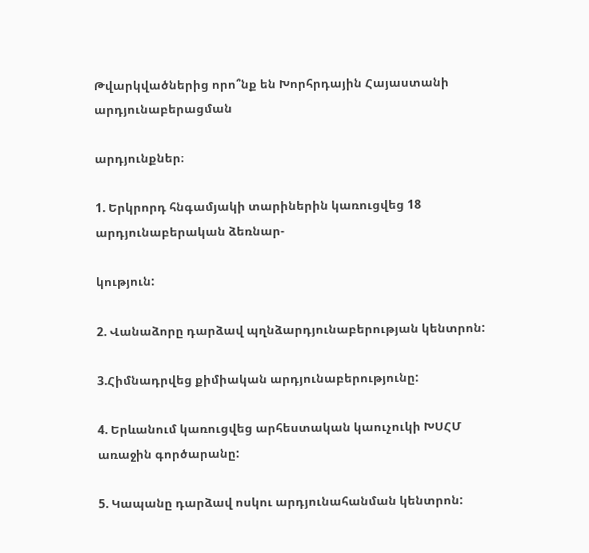Թվարկվածներից որո՞նք են Խորհրդային Հայաստանի արդյունաբերացման

արդյունքներ։

1. Երկրորդ հնգամյակի տարիներին կառուցվեց 18 արդյունաբերական ձեռնար-

կություն:

2. Վանաձորը դարձավ պղնձարդյունաբերության կենտրոն:

3.Հիմնադրվեց քիմիական արդյունաբերությունը:

4. Երևանում կառուցվեց արհեստական կաուչուկի ԽՍՀՄ առաջին գործարանը:

5. Կապանը դարձավ ոսկու արդյունահանման կենտրոն: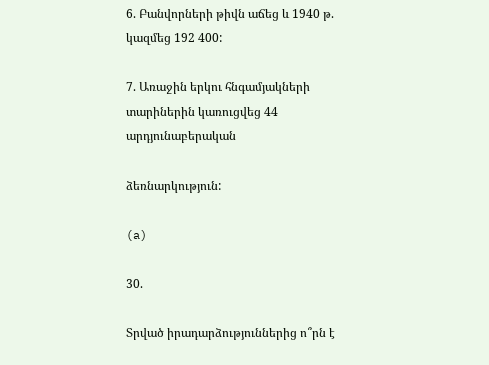6. Բանվորների թիվն աճեց և 1940 թ. կազմեց 192 400:

7. Առաջին երկու հնգամյակների տարիներին կառուցվեց 44 արդյունաբերական

ձեռնարկություն:

(a)

30.

Տրված իրադարձություններից ո՞րն է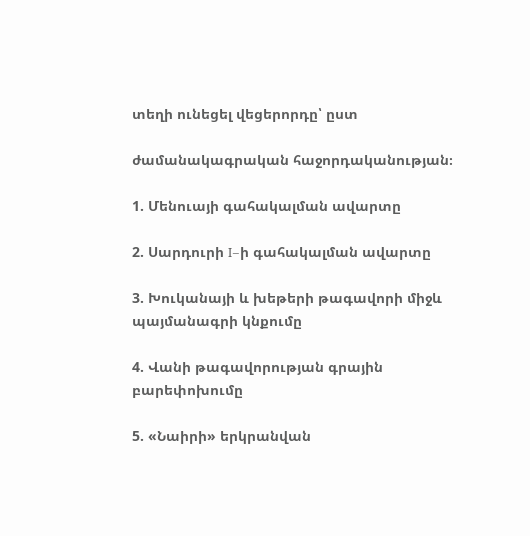տեղի ունեցել վեցերորդը՝ ըստ

ժամանակագրական հաջորդականության։

1. Մենուայի գահակալման ավարտը

2. Սարդուրի I–ի գահակալման ավարտը

3. Խուկանայի և խեթերի թագավորի միջև պայմանագրի կնքումը

4. Վանի թագավորության գրային բարեփոխումը

5. «Նաիրի» երկրանվան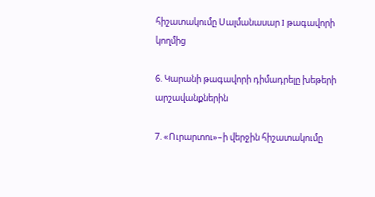հիշատակումը Սալմանասար I թագավորի կողմից

6. Կարանի թագավորի դիմադրելը խեթերի արշավանքներին

7. «Ուրարտու»–ի վերջին հիշատակումը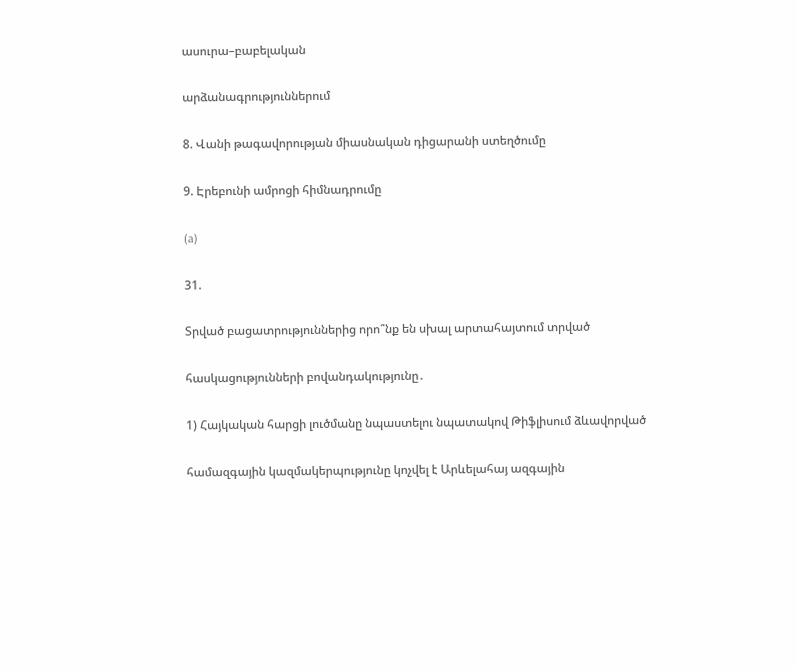ասուրա–բաբելական

արձանագրություններում

8. Վանի թագավորության միասնական դիցարանի ստեղծումը

9. Էրեբունի ամրոցի հիմնադրումը

(a)

31.

Տրված բացատրություններից որո՞նք են սխալ արտահայտում տրված

հասկացությունների բովանդակությունը․

1) Հայկական հարցի լուծմանը նպաստելու նպատակով Թիֆլիսում ձևավորված

համազգային կազմակերպությունը կոչվել է Արևելահայ ազգային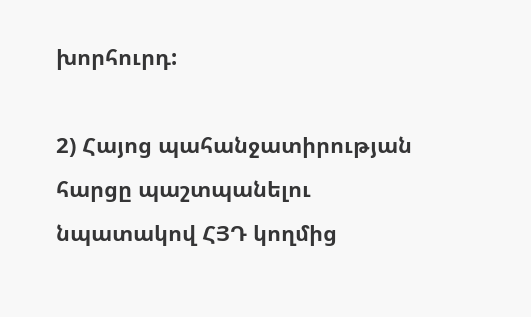խորհուրդ:

2) Հայոց պահանջատիրության հարցը պաշտպանելու նպատակով ՀՅԴ կողմից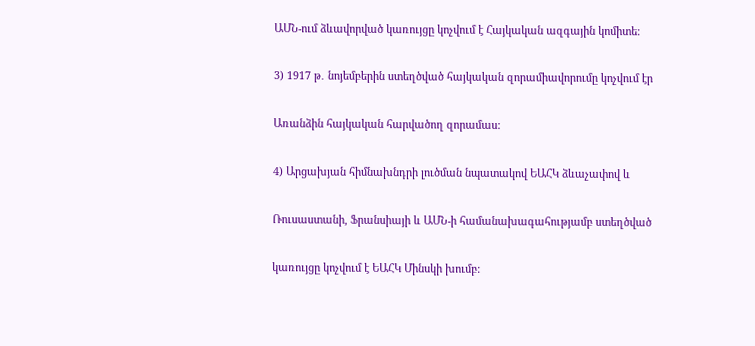ԱՄՆ-ում ձևավորված կառույցը կոչվում է Հայկական ազգային կոմիտե։

3) 1917 թ․ նոյեմբերին ստեղծված հայկական զորամիավորումը կոչվում էր

Առանձին հայկական հարվածող զորամաս:

4) Արցախյան հիմնախնդրի լուծման նպատակով ԵԱՀԿ ձևաչափով և

Ռուսաստանի, Ֆրանսիայի և ԱՄՆ-ի համանախագահությամբ ստեղծված

կառույցը կոչվում է ԵԱՀԿ Մինսկի խումբ: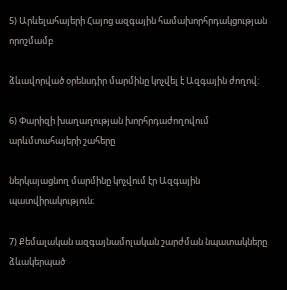5) Արևելահայերի Հայոց ազգային համախորհրդակցության որոշմամբ

ձևավորված օրենսդիր մարմինը կոչվել է Ազգային ժողով:

6) Փարիզի խաղաղության խորհրդաժողովում արևմտահայերի շահերը

ներկայացնող մարմինը կոչվում էր Ազգային պատվիրակություն։

7) Քեմալական ազգայնամոլական շարժման նպատակները ձևակերպած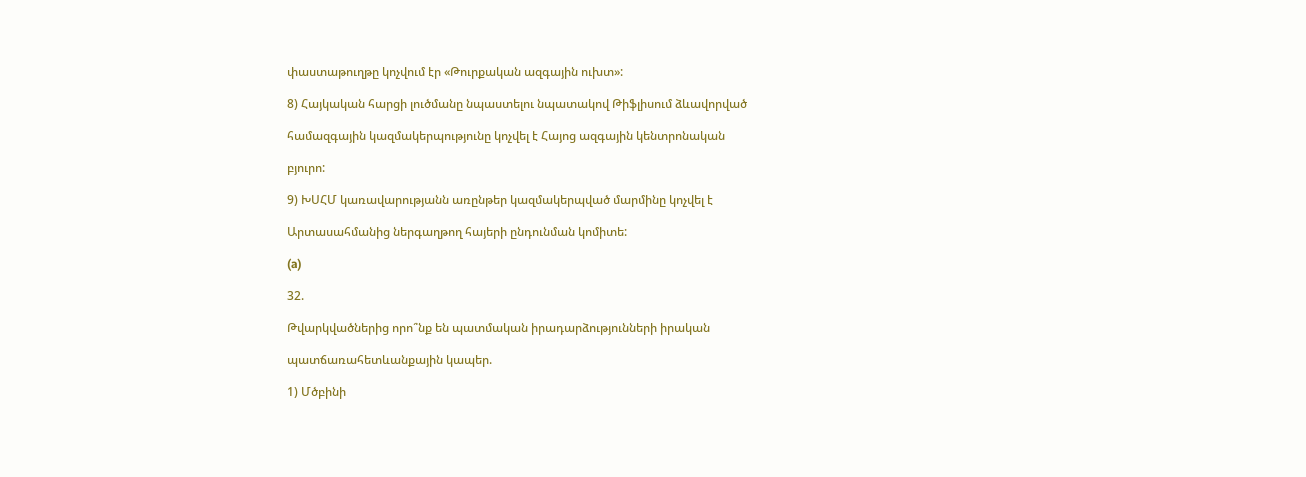փաստաթուղթը կոչվում էր «Թուրքական ազգային ուխտ»:

8) Հայկական հարցի լուծմանը նպաստելու նպատակով Թիֆլիսում ձևավորված

համազգային կազմակերպությունը կոչվել է Հայոց ազգային կենտրոնական

բյուրո:

9) ԽՍՀՄ կառավարությանն առընթեր կազմակերպված մարմինը կոչվել է

Արտասահմանից ներգաղթող հայերի ընդունման կոմիտե:

(a)

32.

Թվարկվածներից որո՞նք են պատմական իրադարձությունների իրական

պատճառահետևանքային կապեր.

1) Մծբինի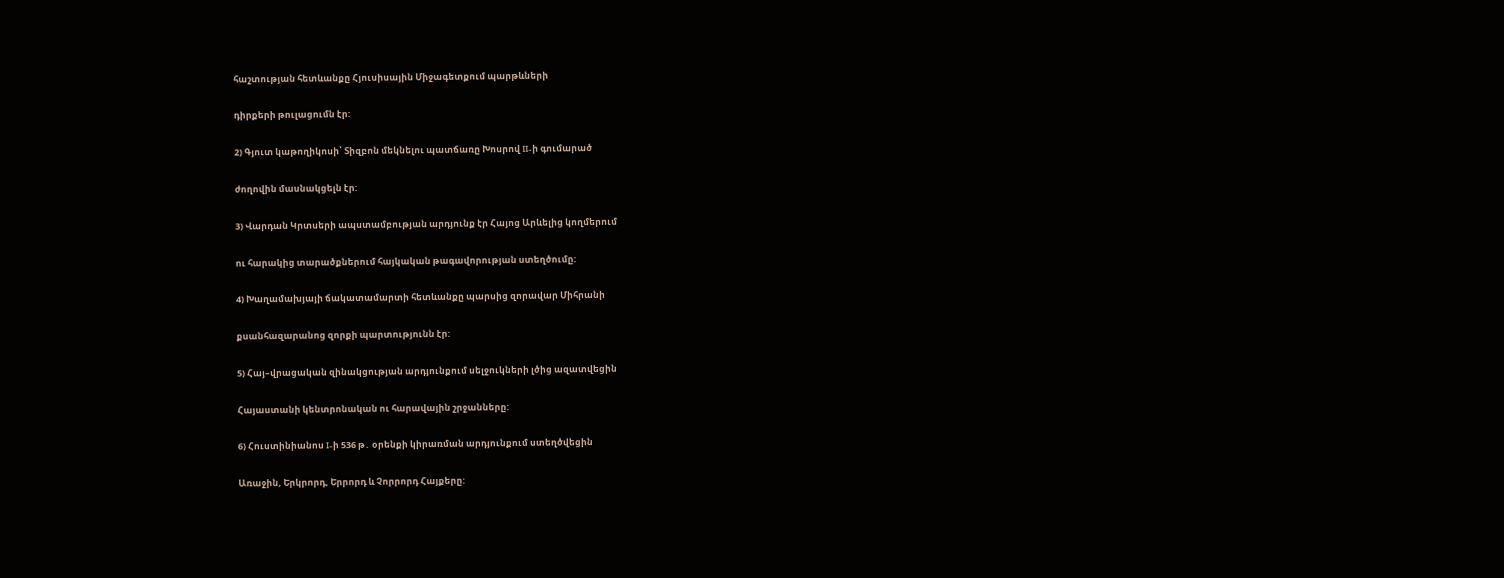հաշտության հետևանքը Հյուսիսային Միջագետքում պարթևների

դիրքերի թուլացումն էր:

2) Գյուտ կաթողիկոսի՝ Տիզբոն մեկնելու պատճառը Խոսրով II-ի գումարած

ժողովին մասնակցելն էր:

3) Վարդան Կրտսերի ապստամբության արդյունք էր Հայոց Արևելից կողմերում

ու հարակից տարածքներում հայկական թագավորության ստեղծումը:

4) Խաղամախյայի ճակատամարտի հետևանքը պարսից զորավար Միհրանի

քսանհազարանոց զորքի պարտությունն էր:

5) Հայ–վրացական զինակցության արդյունքում սելջուկների լծից ազատվեցին

Հայաստանի կենտրոնական ու հարավային շրջանները:

6) Հուստինիանոս I-ի 536 թ․ օրենքի կիրառման արդյունքում ստեղծվեցին

Առաջին, Երկրորդ, Երրորդ և Չորրորդ Հայքերը: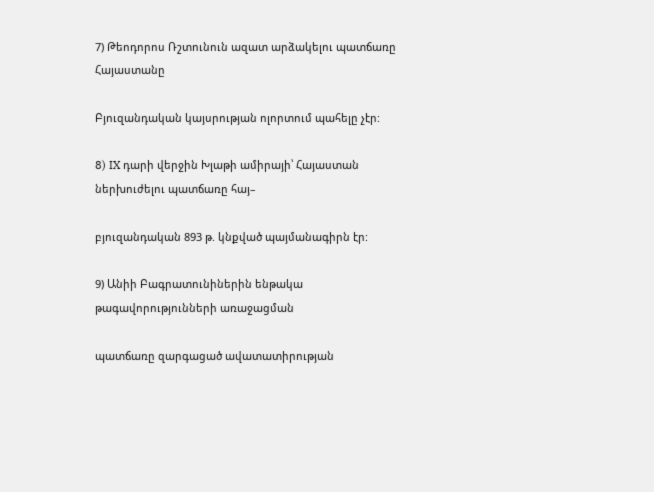7) Թեոդորոս Ռշտունուն ազատ արձակելու պատճառը Հայաստանը

Բյուզանդական կայսրության ոլորտում պահելը չէր:

8) IX դարի վերջին Խլաթի ամիրայի՝ Հայաստան ներխուժելու պատճառը հայ–

բյուզանդական 893 թ. կնքված պայմանագիրն էր:

9) Անիի Բագրատունիներին ենթակա թագավորությունների առաջացման

պատճառը զարգացած ավատատիրության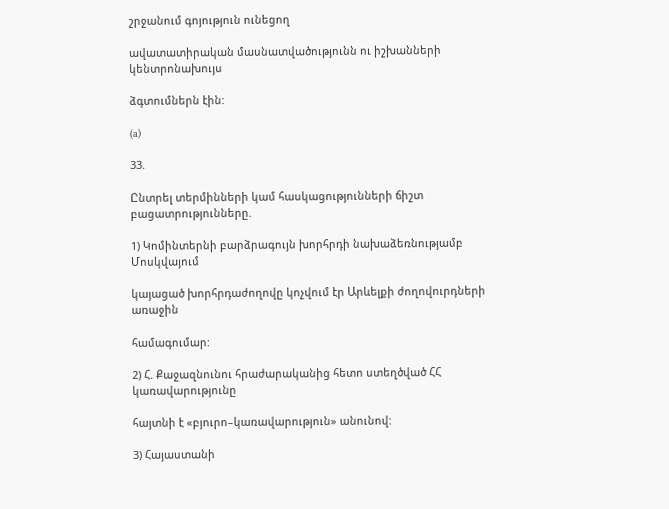շրջանում գոյություն ունեցող

ավատատիրական մասնատվածությունն ու իշխանների կենտրոնախույս

ձգտումներն էին:

(a)

33.

Ընտրել տերմինների կամ հասկացությունների ճիշտ բացատրությունները.

1) Կոմինտերնի բարձրագույն խորհրդի նախաձեռնությամբ Մոսկվայում

կայացած խորհրդաժողովը կոչվում էր Արևելքի ժողովուրդների առաջին

համագումար:

2) Հ. Քաջազնունու հրաժարականից հետո ստեղծված ՀՀ կառավարությունը

հայտնի է «բյուրո–կառավարություն» անունով:

3) Հայաստանի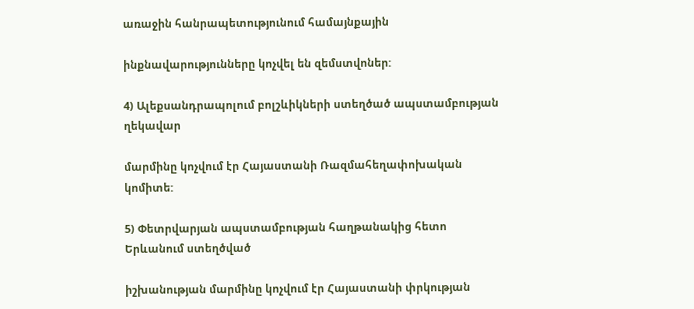առաջին հանրապետությունում համայնքային

ինքնավարությունները կոչվել են զեմստվոներ:

4) Ալեքսանդրապոլում բոլշևիկների ստեղծած ապստամբության ղեկավար

մարմինը կոչվում էր Հայաստանի Ռազմահեղափոխական կոմիտե:

5) Փետրվարյան ապստամբության հաղթանակից հետո Երևանում ստեղծված

իշխանության մարմինը կոչվում էր Հայաստանի փրկության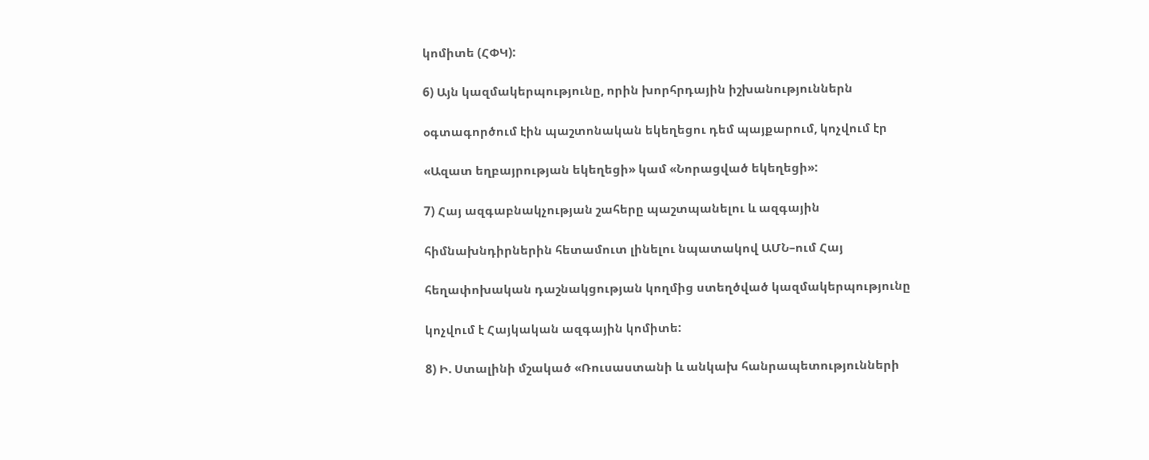կոմիտե (ՀՓԿ):

6) Այն կազմակերպությունը, որին խորհրդային իշխանություններն

օգտագործում էին պաշտոնական եկեղեցու դեմ պայքարում, կոչվում էր

«Ազատ եղբայրության եկեղեցի» կամ «Նորացված եկեղեցի»:

7) Հայ ազգաբնակչության շահերը պաշտպանելու և ազգային

հիմնախնդիրներին հետամուտ լինելու նպատակով ԱՄՆ–ում Հայ

հեղափոխական դաշնակցության կողմից ստեղծված կազմակերպությունը

կոչվում է Հայկական ազգային կոմիտե:

8) Ի. Ստալինի մշակած «Ռուսաստանի և անկախ հանրապետությունների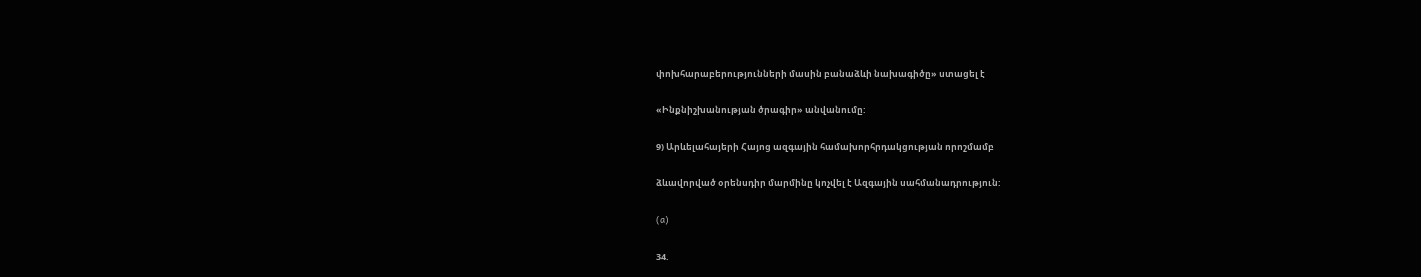փոխհարաբերությունների մասին բանաձևի նախագիծը» ստացել է

«Ինքնիշխանության ծրագիր» անվանումը:

9) Արևելահայերի Հայոց ազգային համախորհրդակցության որոշմամբ

ձևավորված օրենսդիր մարմինը կոչվել է Ազգային սահմանադրություն:

(a)

34.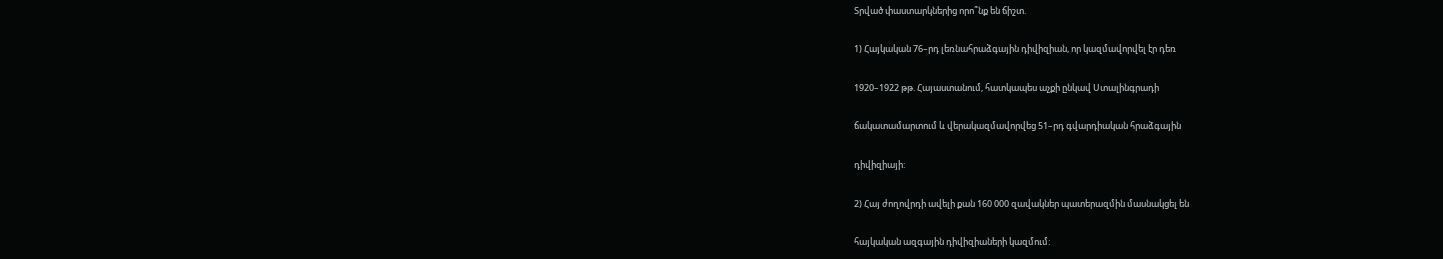Տրված փաստարկներից որո՞նք են ճիշտ.

1) Հայկական 76–րդ լեռնահրաձգային դիվիզիան, որ կազմավորվել էր դեռ

1920–1922 թթ. Հայաստանում, հատկապես աչքի ընկավ Ստալինգրադի

ճակատամարտում և վերակազմավորվեց 51–րդ գվարդիական հրաձգային

դիվիզիայի:

2) Հայ ժողովրդի ավելի քան 160 000 զավակներ պատերազմին մասնակցել են

հայկական ազգային դիվիզիաների կազմում: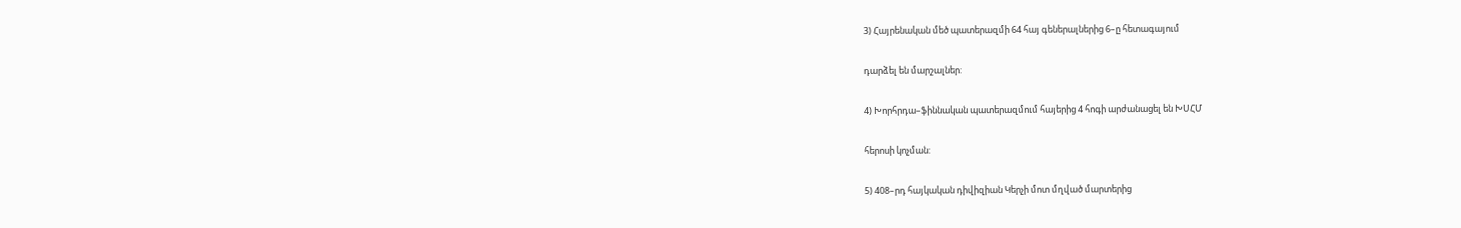3) Հայրենական մեծ պատերազմի 64 հայ գեներալներից 6–ը հետագայում

դարձել են մարշալներ:

4) Խորհրդա–ֆիննական պատերազմում հայերից 4 հոգի արժանացել են ԽՍՀՄ

հերոսի կոչման:

5) 408–րդ հայկական դիվիզիան Կերչի մոտ մղված մարտերից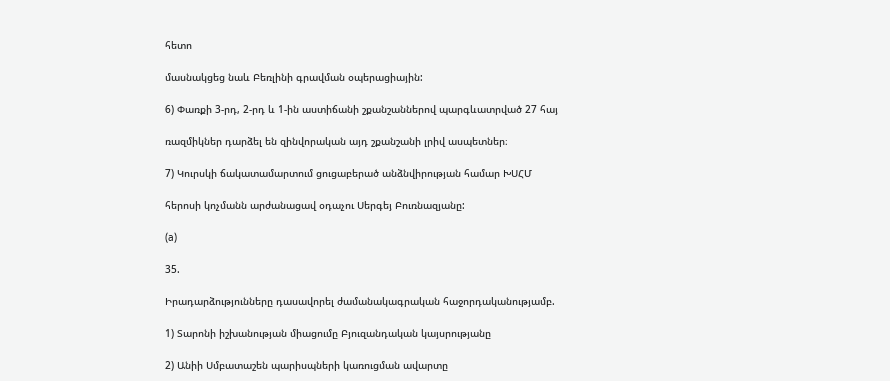հետո

մասնակցեց նաև Բեռլինի գրավման օպերացիային:

6) Փառքի 3-րդ, 2-րդ և 1-ին աստիճանի շքանշաններով պարգևատրված 27 հայ

ռազմիկներ դարձել են զինվորական այդ շքանշանի լրիվ ասպետներ։

7) Կուրսկի ճակատամարտում ցուցաբերած անձնվիրության համար ԽՍՀՄ

հերոսի կոչմանն արժանացավ օդաչու Սերգեյ Բուռնազյանը:

(a)

35.

Իրադարձությունները դասավորել ժամանակագրական հաջորդականությամբ.

1) Տարոնի իշխանության միացումը Բյուզանդական կայսրությանը

2) Անիի Սմբատաշեն պարիսպների կառուցման ավարտը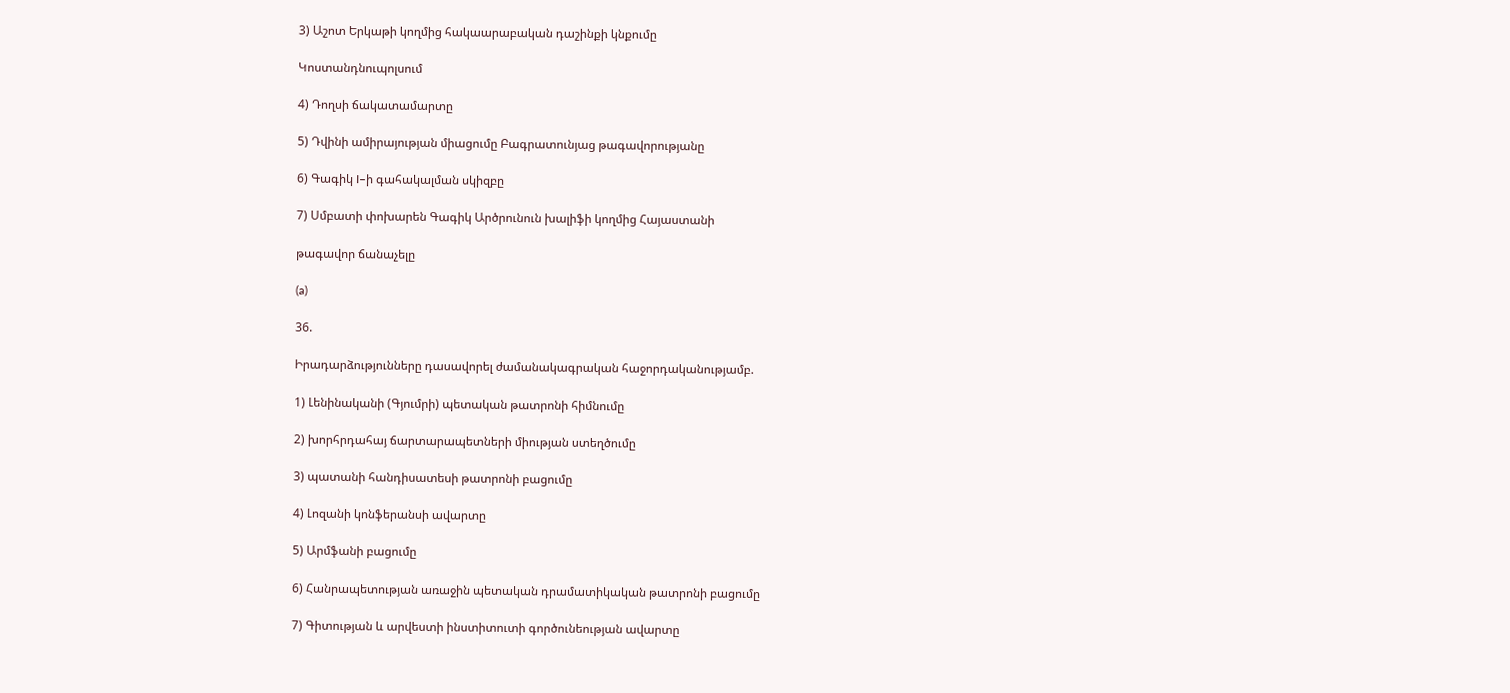3) Աշոտ Երկաթի կողմից հակաարաբական դաշինքի կնքումը

Կոստանդնուպոլսում

4) Դողսի ճակատամարտը

5) Դվինի ամիրայության միացումը Բագրատունյաց թագավորությանը

6) Գագիկ I–ի գահակալման սկիզբը

7) Սմբատի փոխարեն Գագիկ Արծրունուն խալիֆի կողմից Հայաստանի

թագավոր ճանաչելը

(a)

36.

Իրադարձությունները դասավորել ժամանակագրական հաջորդականությամբ.

1) Լենինականի (Գյումրի) պետական թատրոնի հիմնումը

2) խորհրդահայ ճարտարապետների միության ստեղծումը

3) պատանի հանդիսատեսի թատրոնի բացումը

4) Լոզանի կոնֆերանսի ավարտը

5) Արմֆանի բացումը

6) Հանրապետության առաջին պետական դրամատիկական թատրոնի բացումը

7) Գիտության և արվեստի ինստիտուտի գործունեության ավարտը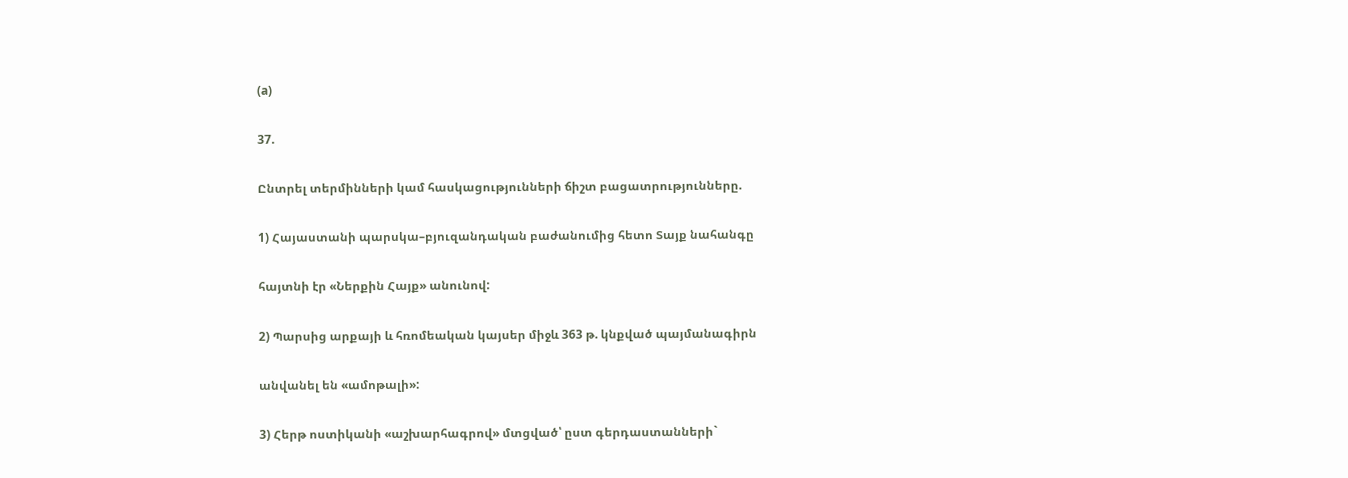(a)

37.

Ընտրել տերմինների կամ հասկացությունների ճիշտ բացատրությունները.

1) Հայաստանի պարսկա–բյուզանդական բաժանումից հետո Տայք նահանգը

հայտնի էր «Ներքին Հայք» անունով:

2) Պարսից արքայի և հռոմեական կայսեր միջև 363 թ. կնքված պայմանագիրն

անվանել են «ամոթալի»:

3) Հերթ ոստիկանի «աշխարհագրով» մտցված՝ ըստ գերդաստանների`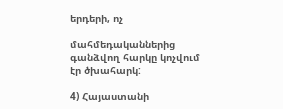երդերի, ոչ

մահմեդականներից գանձվող հարկը կոչվում էր ծխահարկ:

4) Հայաստանի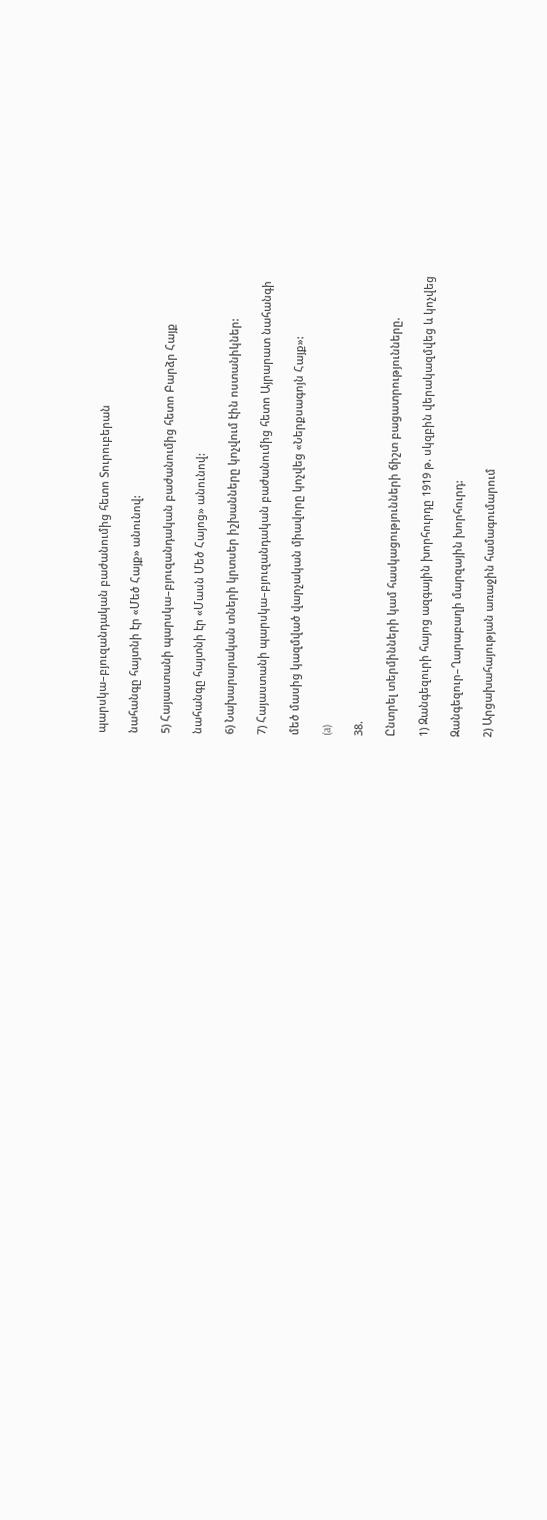պարսկա–բյուզանդական բաժանումից հետո Տուրուբերան

նահանգը հայտնի էր «Մեծ Հայք» անունով:

5) Հայաստանի պարսկա–բյուզանդական բաժանումից հետո Բարձր Հայք

նահանգը հայտնի էր «Մասն Մեծ Հայոց» անունով:

6) Նախարարական տների կրտսեր իշխանները կոչվում էին ոստանիկներ:

7) Հայաստանի պարսկա–բյուզանդական բաժանումից հետո Այրարատ նահանգի

մեծ մասից կազմված վարչական միավորը կոչվեց «Ներքսագոյն Հայք»:

(a)

38.

Ընտրել տերմինների կամ հասկացությունների ճիշտ բացատրությունները.

1) Զանգեզուրի հայոց ազգային խորհուրդը 1919 թ. սկզբին վերակազմվեց և կոչվեց

Զանգեզուր–Ղարաբաղի մարզային խորհուրդ:

2) Արցախահայության առաջին համագումարում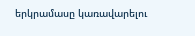երկրամասը կառավարելու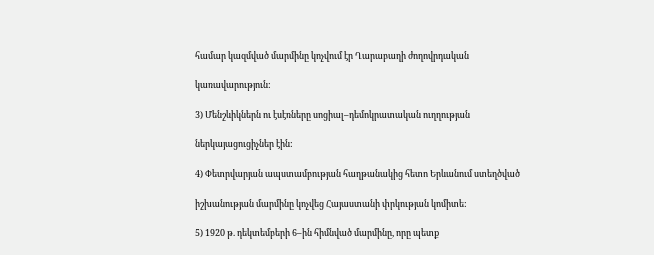համար կազմված մարմինը կոչվում էր Ղարաբաղի ժողովրդական

կառավարություն:

3) Մենշևիկներն ու էսէռները սոցիալ–դեմոկրատական ուղղության

ներկայացուցիչներ էին:

4) Փետրվարյան ապստամբության հաղթանակից հետո Երևանում ստեղծված

իշխանության մարմինը կոչվեց Հայաստանի փրկության կոմիտե:

5) 1920 թ. դեկտեմբերի 6–ին հիմնված մարմինը, որը պետք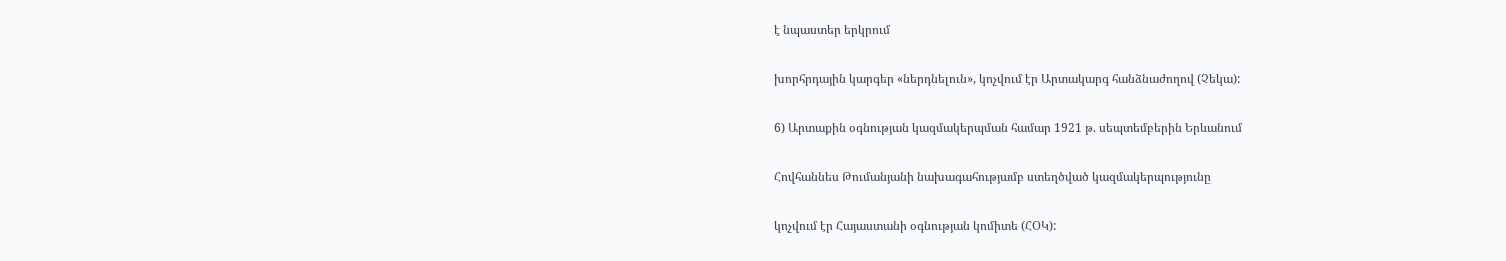է նպաստեր երկրում

խորհրդային կարգեր «ներդնելուն», կոչվում էր Արտակարգ հանձնաժողով (Չեկա):

6) Արտաքին օգնության կազմակերպման համար 1921 թ. սեպտեմբերին Երևանում

Հովհաննես Թումանյանի նախագահությամբ ստեղծված կազմակերպությունը

կոչվում էր Հայաստանի օգնության կոմիտե (ՀՕԿ):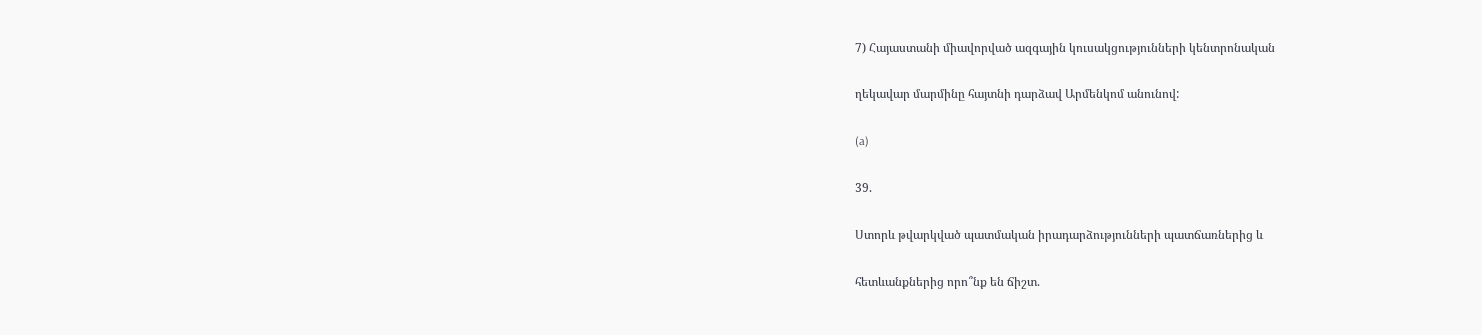7) Հայաստանի միավորված ազգային կուսակցությունների կենտրոնական

ղեկավար մարմինը հայտնի դարձավ Արմենկոմ անունով:

(a)

39.

Ստորև թվարկված պատմական իրադարձությունների պատճառներից և

հետևանքներից որո՞նք են ճիշտ.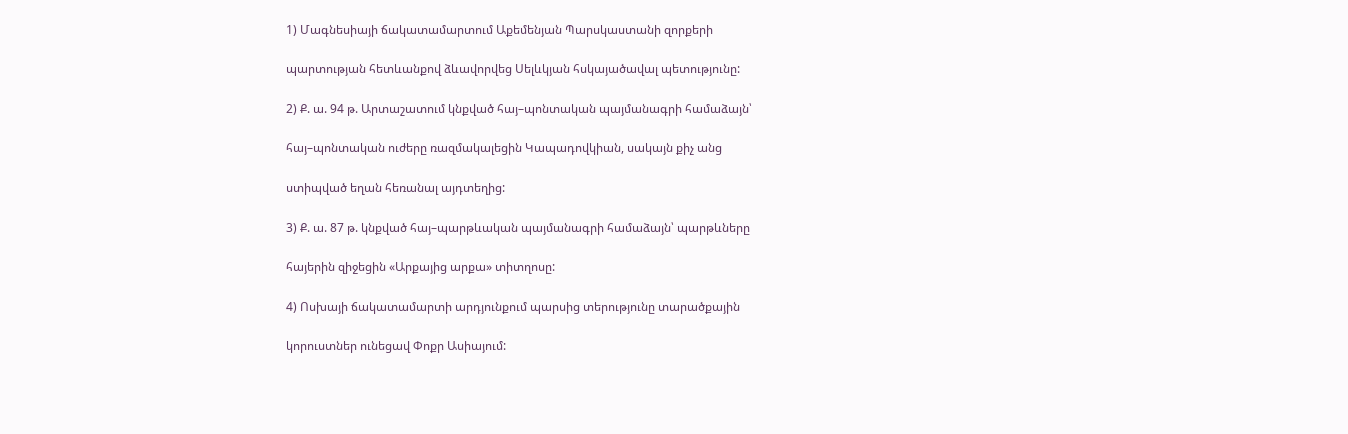1) Մագնեսիայի ճակատամարտում Աքեմենյան Պարսկաստանի զորքերի

պարտության հետևանքով ձևավորվեց Սելևկյան հսկայածավալ պետությունը:

2) Ք. ա. 94 թ. Արտաշատում կնքված հայ–պոնտական պայմանագրի համաձայն՝

հայ–պոնտական ուժերը ռազմակալեցին Կապադովկիան, սակայն քիչ անց

ստիպված եղան հեռանալ այդտեղից:

3) Ք. ա. 87 թ. կնքված հայ–պարթևական պայմանագրի համաձայն՝ պարթևները

հայերին զիջեցին «Արքայից արքա» տիտղոսը:

4) Ոսխայի ճակատամարտի արդյունքում պարսից տերությունը տարածքային

կորուստներ ունեցավ Փոքր Ասիայում: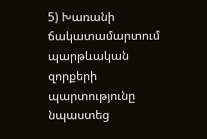5) Խառանի ճակատամարտում պարթևական զորքերի պարտությունը նպաստեց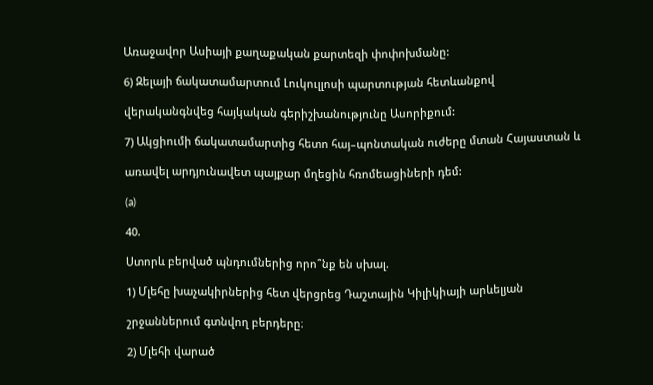Առաջավոր Ասիայի քաղաքական քարտեզի փոփոխմանը:

6) Զելայի ճակատամարտում Լուկուլլոսի պարտության հետևանքով

վերականգնվեց հայկական գերիշխանությունը Ասորիքում:

7) Ակցիումի ճակատամարտից հետո հայ–պոնտական ուժերը մտան Հայաստան և

առավել արդյունավետ պայքար մղեցին հռոմեացիների դեմ:

(a)

40.

Ստորև բերված պնդումներից որո՞նք են սխալ.

1) Մլեհը խաչակիրներից հետ վերցրեց Դաշտային Կիլիկիայի արևելյան

շրջաններում գտնվող բերդերը։

2) Մլեհի վարած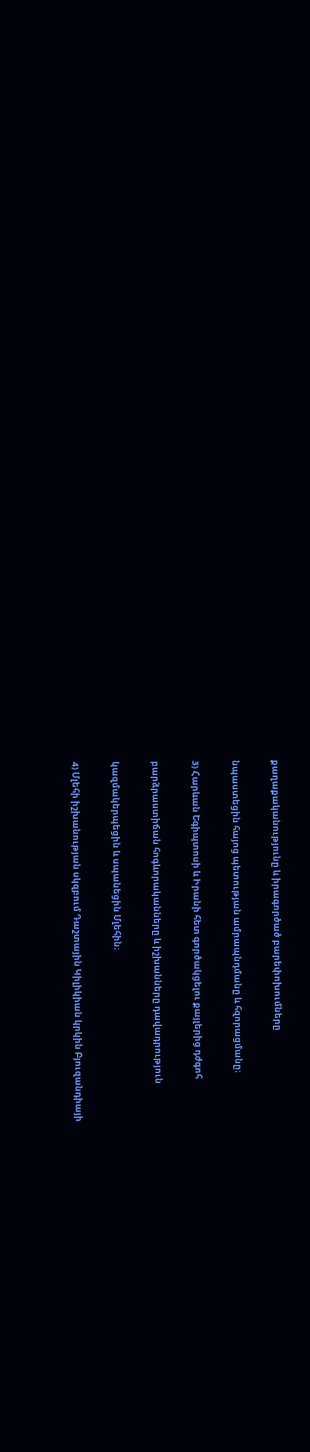քաղաքականությունը և իրագործած բարեփոխումները

նպաստեցին հայոց պետության ամրապնդմանը և հզորացմանը։

3) Հարևան Եգիպտոսի և Իրանի հետ գործակցելու քայլերից դժգոհ

բարձրաստիճան հոգևորականները և իշխանները դավադրություն

կազմակերպեցին և սպանեցին Մլեհին։

4) Մլեհի իշխանության սկզբում Դաշտային Կիլիկիան կրկին Բյուզանդիայի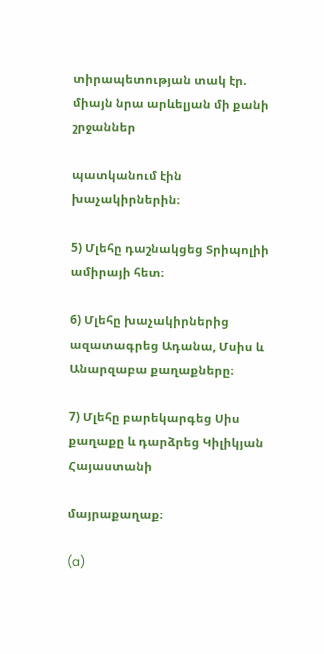տիրապետության տակ էր. միայն նրա արևելյան մի քանի շրջաններ

պատկանում էին խաչակիրներին։

5) Մլեհը դաշնակցեց Տրիպոլիի ամիրայի հետ։

6) Մլեհը խաչակիրներից ազատագրեց Ադանա, Մսիս և Անարզաբա քաղաքները։

7) Մլեհը բարեկարգեց Սիս քաղաքը և դարձրեց Կիլիկյան Հայաստանի

մայրաքաղաք։

(a)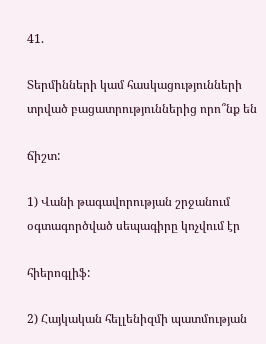41.

Տերմինների կամ հասկացությունների տրված բացատրություններից որո՞նք են

ճիշտ:

1) Վանի թագավորության շրջանում օգտագործված սեպագիրը կոչվում էր

հիերոգլիֆ:

2) Հայկական հելլենիզմի պատմության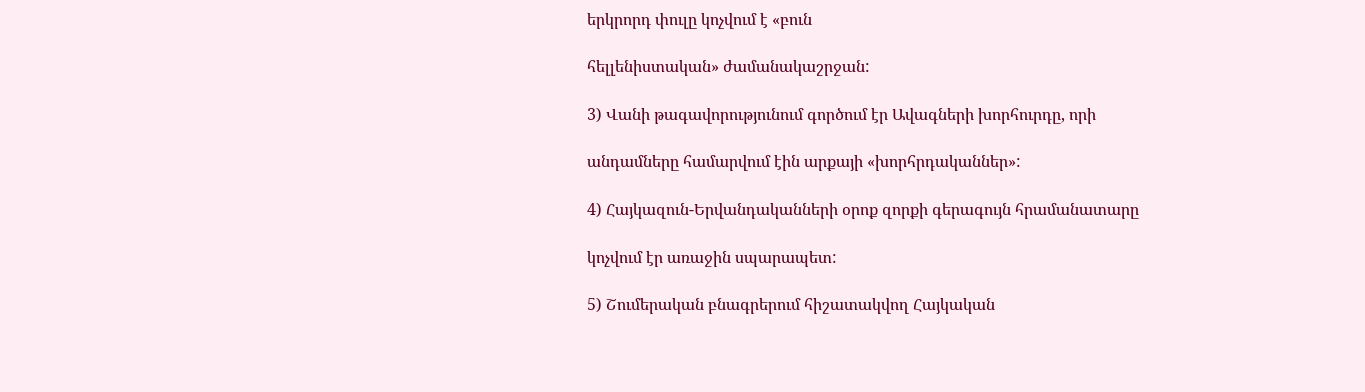երկրորդ փուլը կոչվում է «բուն

հելլենիստական» ժամանակաշրջան:

3) Վանի թագավորությունում գործում էր Ավագների խորհուրդը, որի

անդամները համարվում էին արքայի «խորհրդականներ»:

4) Հայկազուն-Երվանդականների օրոք զորքի գերագույն հրամանատարը

կոչվում էր առաջին սպարապետ:

5) Շումերական բնագրերում հիշատակվող Հայկական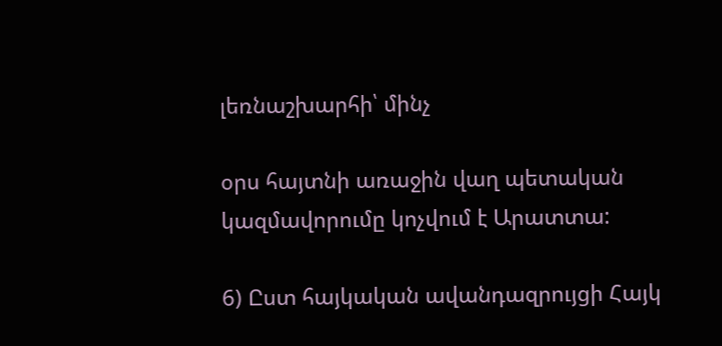լեռնաշխարհի՝ մինչ

օրս հայտնի առաջին վաղ պետական կազմավորումը կոչվում է Արատտա:

6) Ըստ հայկական ավանդազրույցի Հայկ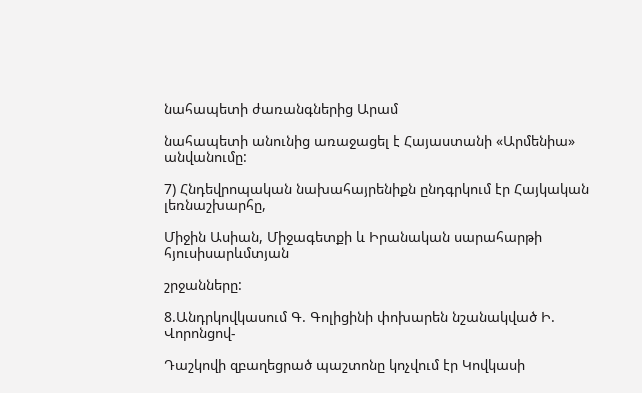նահապետի ժառանգներից Արամ

նահապետի անունից առաջացել է Հայաստանի «Արմենիա» անվանումը:

7) Հնդեվրոպական նախահայրենիքն ընդգրկում էր Հայկական լեռնաշխարհը,

Միջին Ասիան, Միջագետքի և Իրանական սարահարթի հյուսիսարևմտյան

շրջանները:

8.Անդրկովկասում Գ. Գոլիցինի փոխարեն նշանակված Ի. Վորոնցով-

Դաշկովի զբաղեցրած պաշտոնը կոչվում էր Կովկասի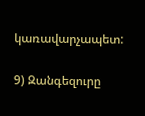կառավարչապետ:

9) Զանգեզուրը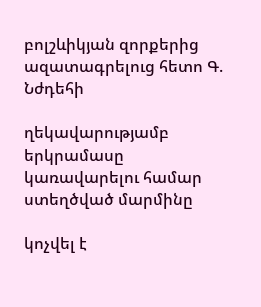բոլշևիկյան զորքերից ազատագրելուց հետո Գ. Նժդեհի

ղեկավարությամբ երկրամասը կառավարելու համար ստեղծված մարմինը

կոչվել է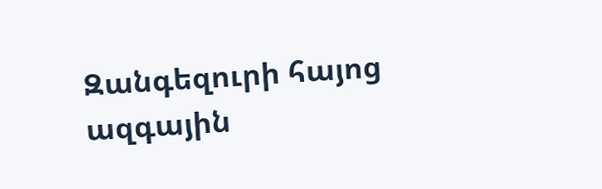Զանգեզուրի հայոց ազգային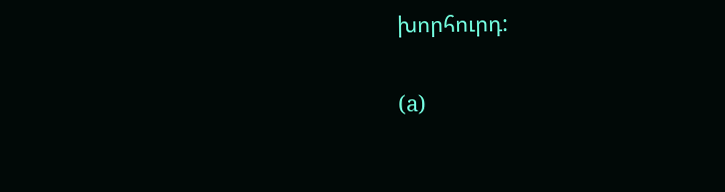խորհուրդ:

(a)